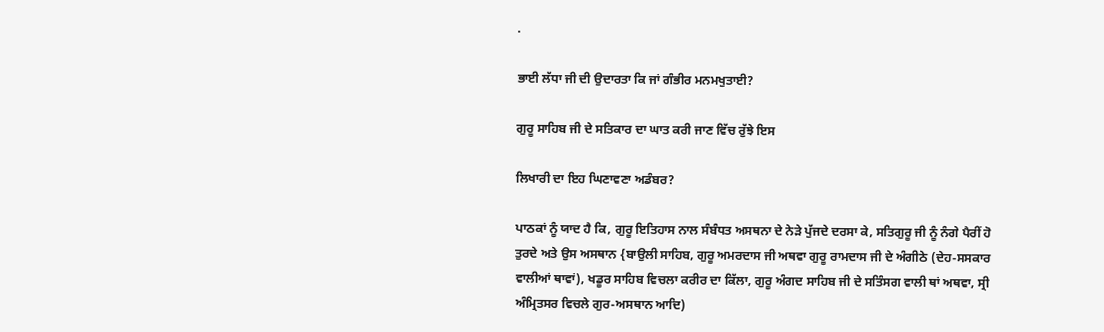.

ਭਾਈ ਲੱਧਾ ਜੀ ਦੀ ਉਦਾਰਤਾ ਕਿ ਜਾਂ ਗੰਭੀਰ ਮਨਮਖੁਤਾਈ?

ਗੁਰੂ ਸਾਹਿਬ ਜੀ ਦੇ ਸਤਿਕਾਰ ਦਾ ਘਾਤ ਕਰੀ ਜਾਣ ਵਿੱਚ ਰੁੱਝੇ ਇਸ

ਲਿਖਾਰੀ ਦਾ ਇਹ ਘਿਣਾਵਣਾ ਅਡੰਬਰ?

ਪਾਠਕਾਂ ਨੂੰ ਯਾਦ ਹੈ ਕਿ, ਗੁਰੂ ਇਤਿਹਾਸ ਨਾਲ ਸੰਬੰਧਤ ਅਸਥਨਾ ਦੇ ਨੇੜੇ ਪੁੱਜਦੇ ਦਰਸਾ ਕੇ, ਸਤਿਗੁਰੂ ਜੀ ਨੂੰ ਨੰਗੇ ਪੈਰੀਂ ਹੋ ਤੁਰਦੇ ਅਤੇ ਉਸ ਅਸਥਾਨ {ਬਾਉਲੀ ਸਾਹਿਬ, ਗੁਰੂ ਅਮਰਦਾਸ ਜੀ ਅਥਵਾ ਗੁਰੂ ਰਾਮਦਾਸ ਜੀ ਦੇ ਅੰਗੀਠੇ (ਦੇਹ-ਸਸਕਾਰ ਵਾਲੀਆਂ ਥਾਵਾਂ), ਖਡੂਰ ਸਾਹਿਬ ਵਿਚਲਾ ਕਰੀਰ ਦਾ ਕਿੱਲਾ, ਗੁਰੂ ਅੰਗਦ ਸਾਹਿਬ ਜੀ ਦੇ ਸਤਿੰਸਗ ਵਾਲੀ ਥਾਂ ਅਥਵਾ, ਸ੍ਰੀ ਅੰਮ੍ਰਿਤਸਰ ਵਿਚਲੇ ਗੁਰ-ਅਸਥਾਨ ਆਦਿ)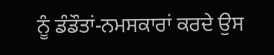ਨੂੰ ਡੰਡੌਤਾਂ-ਨਮਸਕਾਰਾਂ ਕਰਦੇ ਉਸ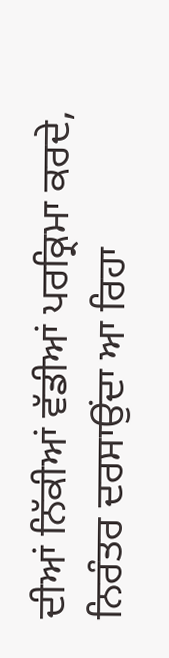ਦੀਆਂ ਨਿੱਕੀਆਂ ਵੱਡੀਆਂ ਪਰਕ੍ਰਿਮਾ ਕਰਦੇ, ਨਿਰੰਤਰ ਦਰਸਾਉਂਦਾ ਆ ਰਿਹਾ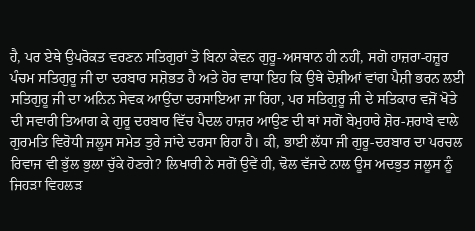ਹੈ, ਪਰ ਏਥੇ ਉਪਰੋਕਤ ਵਰਣਨ ਸਤਿਗੁਰਾਂ ਤੋ ਬਿਨਾ ਕੇਵਨ ਗੁਰੂ-ਅਸਥਾਨ ਹੀ ਨਹੀਂ, ਸਗੋ ਹਾਜ਼ਰਾ-ਹਜ਼ੂਰ ਪੰਚਮ ਸਤਿਗੁਰੂ ਜੀ ਦਾ ਦਰਬਾਰ ਸਸ਼ੋਭਤ ਹੈ ਅਤੇ ਹੋਰ ਵਾਧਾ ਇਹ ਕਿ ਉਥੇ ਦੋਸ਼ੀਆਂ ਵਾਂਗ ਪੈਸ਼ੀ ਭਰਨ ਲਈ ਸਤਿਗੁਰੂ ਜੀ ਦਾ ਅਨਿਨ ਸੇਵਕ ਆਉਂਦਾ ਦਰਸਾਇਆ ਜਾ ਰਿਹਾ, ਪਰ ਸਤਿਗੁਰੂ ਜੀ ਦੇ ਸਤਿਕਾਰ ਵਜੋਂ ਖੋਤੇ ਦੀ ਸਵਾਰੀ ਤਿਆਗ ਕੇ ਗੁਰੂ ਦਰਬਾਰ ਵਿੱਚ ਪੈਦਲ ਹਾਜ਼ਰ ਆਉਣ ਦੀ ਥਾਂ ਸਗੋਂ ਬੇਮੁਹਾਰੇ ਸ਼ੋਰ-ਸ਼ਰਾਬੇ ਵਾਲੇ ਗੁਰਮਤਿ ਵਿਰੋਧੀ ਜਲੂਸ ਸਮੇਤ ਤੁਰੇ ਜਾਂਦੇ ਦਰਸਾ ਰਿਹਾ ਹੈ। ਕੀ, ਭਾਈ ਲੱਧਾ ਜੀ ਗੁਰੂ-ਦਰਬਾਰ ਦਾ ਪਰਚਲ ਰਿਵਾਜ ਵੀ ਭੁੱਲ ਭੁਲਾ ਚੁੱਕੇ ਹੋਣਗੇ? ਲਿਖਾਰੀ ਨੇ ਸਗੋਂ ਉਵੇਂ ਹੀ, ਢੋਲ ਵੱਜਦੇ ਨਾਲ ਊਸ ਅਦਭੁਤ ਜਲੂਸ ਨੂੰ ਜਿਹੜਾ ਵਿਹਲੜ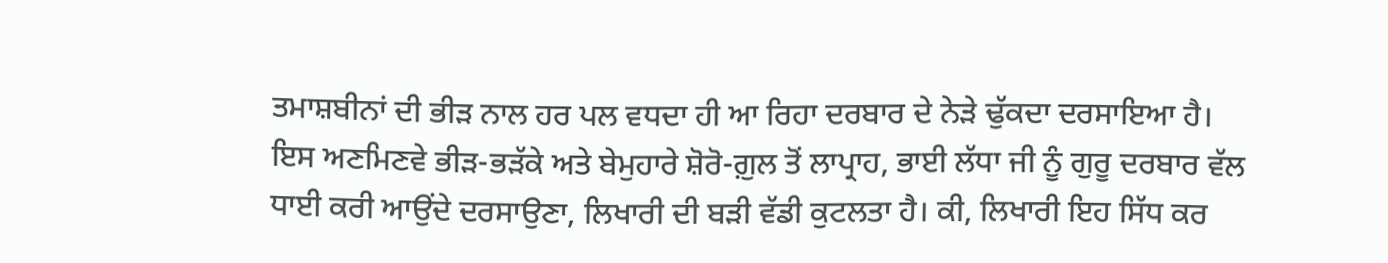ਤਮਾਸ਼ਬੀਨਾਂ ਦੀ ਭੀੜ ਨਾਲ ਹਰ ਪਲ ਵਧਦਾ ਹੀ ਆ ਰਿਹਾ ਦਰਬਾਰ ਦੇ ਨੇੜੇ ਢੁੱਕਦਾ ਦਰਸਾਇਆ ਹੈ। ਇਸ ਅਣਮਿਣਵੇ ਭੀੜ-ਭੜੱਕੇ ਅਤੇ ਬੇਮੁਹਾਰੇ ਸ਼ੋਰੋ-ਗ਼ੁਲ ਤੋਂ ਲਾਪ੍ਰਾਹ, ਭਾਈ ਲੱਧਾ ਜੀ ਨੂੰ ਗੁਰੂ ਦਰਬਾਰ ਵੱਲ ਧਾਈ ਕਰੀ ਆਉਂਦੇ ਦਰਸਾਉਣਾ, ਲਿਖਾਰੀ ਦੀ ਬੜੀ ਵੱਡੀ ਕੁਟਲਤਾ ਹੈ। ਕੀ, ਲਿਖਾਰੀ ਇਹ ਸਿੱਧ ਕਰ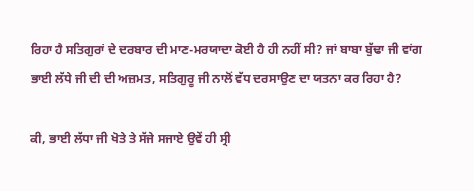ਰਿਹਾ ਹੈ ਸਤਿਗੁਰਾਂ ਦੇ ਦਰਬਾਰ ਦੀ ਮਾਣ-ਮਰਯਾਦਾ ਕੋਈ ਹੈ ਹੀ ਨਹੀਂ ਸੀ? ਜਾਂ ਬਾਬਾ ਬੁੱਢਾ ਜੀ ਵਾਂਗ ਭਾਈ ਲੱਧੇ ਜੀ ਦੀ ਦੀ ਅਜ਼ਮਤ, ਸਤਿਗੁਰੂ ਜੀ ਨਾਲੋਂ ਵੱਧ ਦਰਸਾਉਣ ਦਾ ਯਤਨਾ ਕਰ ਰਿਹਾ ਹੈ?

ਕੀ, ਭਾਈ ਲੱਧਾ ਜੀ ਖੋਤੇ ਤੇ ਸੱਜੇ ਸਜਾਏ ਉਵੇਂ ਹੀ ਸ੍ਰੀ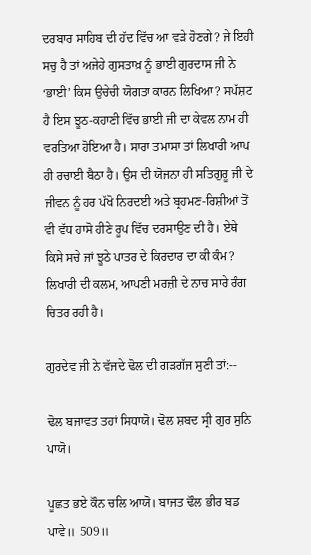ਦਰਬਾਰ ਸਾਹਿਬ ਦੀ ਹੱਦ ਵਿੱਚ ਆ ਵੜੇ ਹੋਣਗੇ? ਜੇ ਇਹੀ ਸਚੁ ਹੈ ਤਾਂ ਅਜੇਹੇ ਗੁਸਤਾਖ਼ ਨੂੰ ਭਾਈ ਗੁਰਦਾਸ ਜੀ ਨੇ ‘ਭਾਈ’ ਕਿਸ ਉਚੇਚੀ ਯੋਗਤਾ ਕਾਰਨ ਲਿਖਿਆ? ਸਪੱਸ਼ਟ ਹੈ ਇਸ ਝੂਠ-ਕਹਾਣੀ ਵਿੱਚ ਭਾਈ ਜੀ ਦਾ ਕੇਵਲ ਨਾਮ ਹੀ ਵਰਤਿਆ ਹੋਇਆ ਹੈ। ਸਾਰਾ ਤਮਾਸਾ ਤਾਂ ਲਿਖਾਰੀ ਆਪ ਹੀ ਰਚਾਈ ਬੈਠਾ ਹੈ। ਉਸ ਦੀ ਯੋਜਨਾ ਹੀ ਸਤਿਗੁਰੂ ਜੀ ਦੇ ਜੀਵਨ ਨੂੰ ਹਰ ਪੱਖੋ ਨਿਰਦਈ ਅਤੇ ਬ੍ਰਹਮਣ-ਰਿਸ਼ੀਆਂ ਤੋਂ ਵੀ ਵੱਧ ਹਾਸੋ ਹੀਣੇ ਰੂਪ ਵਿੱਚ ਦਰਸਾਉਣ ਦੀ ਹੈ। ਏਥੇ ਕਿਸੇ ਸਚੇ ਜਾਂ ਝੂਠੇ ਪਾਤਰ ਦੇ ਕਿਰਦਾਰ ਦਾ ਕੀ ਕੰਮ? ਲਿਖਾਰੀ ਦੀ ਕਲਮ, ਆਪਣੀ ਮਰਜ਼ੀ ਦੇ ਨਾਚ ਸਾਰੇ ਰੰਗ ਚਿਤਰ ਰਹੀ ਹੈ।

ਗੁਰਦੇਵ ਜੀ ਨੇ ਵੱਜਦੇ ਢੋਲ ਦੀ ਗੜਗੱਜ ਸੁਣੀ ਤਾਂ:--

ਢੋਲ ਬਜਾਵਤ ਤਹਾਂ ਸਿਧਾਯੋ। ਢੋਲ ਸ਼ਬਦ ਸ੍ਰੀ ਗੁਰ ਸੁਨਿ ਪਾਯੋ।

ਪੂਛਤ ਭਏ ਕੌਨ ਚਲਿ ਆਯੋ। ਬਾਜਤ ਢੌਲ ਭੀਰ ਬਡ ਪਾਵੇ॥ 509॥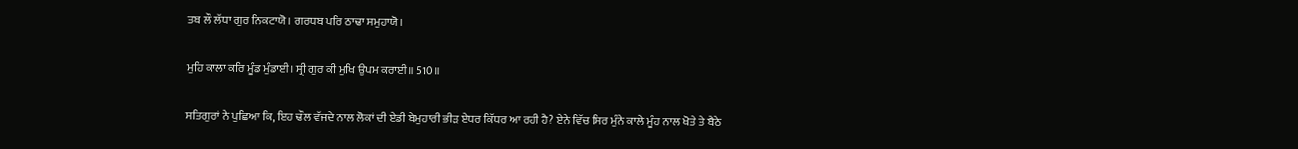ਤਬ ਲੌ ਲੱਧਾ ਗੁਰ ਨਿਕਟਾਯੋ। ਗਰਧਬ ਪਰਿ ਠਾਢਾ ਸਮੁਹਾਯੋ।

ਮੁਹਿ ਕਾਲਾ ਕਰਿ ਮੂੰਡ ਮੁੰਡਾਈ। ਸ੍ਰੀ ਗੁਰ ਕੀ ਮੁਖਿ ਉਪਮ ਕਰਾਈ॥ 510॥

ਸਤਿਗੁਰਾਂ ਨੇ ਪੁਛਿਆ ਕਿ, ਇਹ ਢੌਲ ਵੱਜਦੇ ਨਾਲ ਲੋਕਾਂ ਦੀ ਏਡੀ ਬੇਮੁਹਾਰੀ ਭੀੜ ਏਧਰ ਕਿੱਧਰ ਆ ਰਹੀ ਹੈ? ਏਨੇ ਵਿੱਚ ਸਿਰ ਮੁੰਨੇ ਕਾਲੇ ਮੂੰਹ ਨਾਲ ਖੋਤੇ ਤੇ ਬੈਠੇ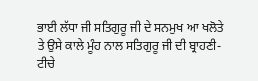ਭਾਈ ਲੱਧਾ ਜੀ ਸਤਿਗੁਰੂ ਜੀ ਦੇ ਸਨਮੁਖ ਆ ਖਲੋਤੇ ਤੇ ਉਸੇ ਕਾਲੇ ਮੂੰਹ ਨਾਲ ਸਤਿਗੁਰੂ ਜੀ ਦੀ ਬ੍ਰਾਹਣੀ-ਟੀਚੇ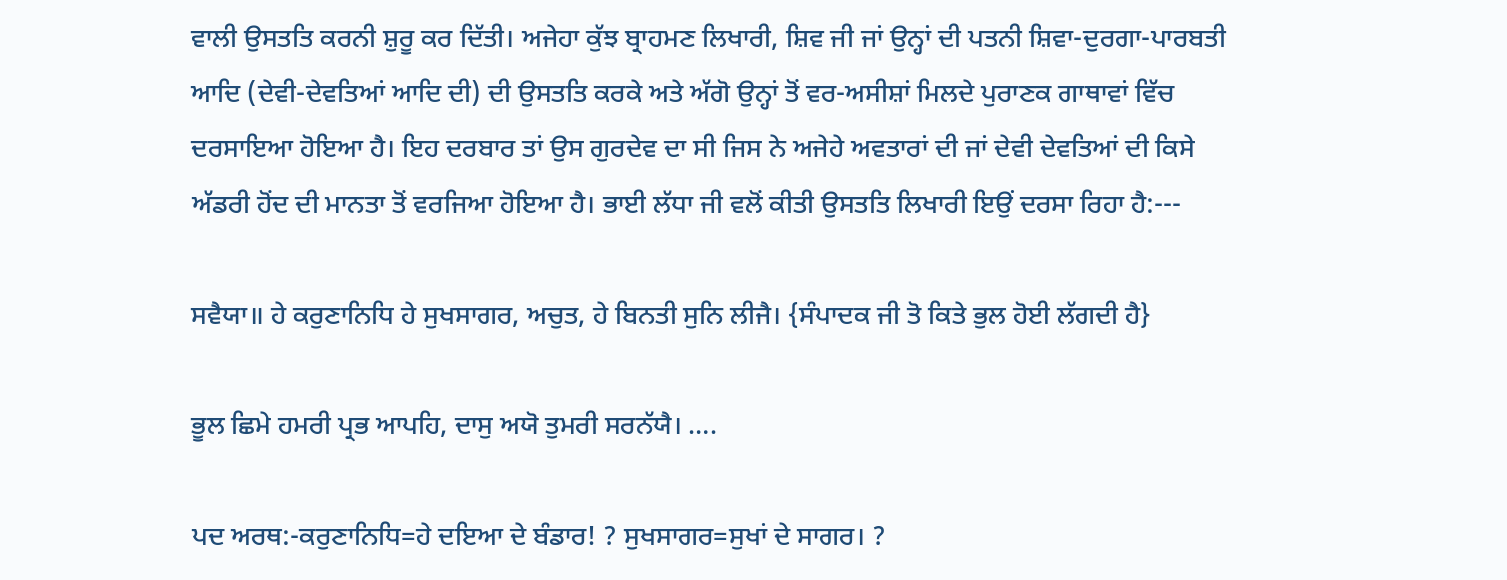ਵਾਲੀ ਉਸਤਤਿ ਕਰਨੀ ਸ਼ੁਰੂ ਕਰ ਦਿੱਤੀ। ਅਜੇਹਾ ਕੁੱਝ ਬ੍ਰਾਹਮਣ ਲਿਖਾਰੀ, ਸ਼ਿਵ ਜੀ ਜਾਂ ਉਨ੍ਹਾਂ ਦੀ ਪਤਨੀ ਸ਼ਿਵਾ-ਦੁਰਗਾ-ਪਾਰਬਤੀ ਆਦਿ (ਦੇਵੀ-ਦੇਵਤਿਆਂ ਆਦਿ ਦੀ) ਦੀ ਉਸਤਤਿ ਕਰਕੇ ਅਤੇ ਅੱਗੋ ਉਨ੍ਹਾਂ ਤੋਂ ਵਰ-ਅਸੀਸ਼ਾਂ ਮਿਲਦੇ ਪੁਰਾਣਕ ਗਾਥਾਵਾਂ ਵਿੱਚ ਦਰਸਾਇਆ ਹੋਇਆ ਹੈ। ਇਹ ਦਰਬਾਰ ਤਾਂ ਉਸ ਗੁਰਦੇਵ ਦਾ ਸੀ ਜਿਸ ਨੇ ਅਜੇਹੇ ਅਵਤਾਰਾਂ ਦੀ ਜਾਂ ਦੇਵੀ ਦੇਵਤਿਆਂ ਦੀ ਕਿਸੇ ਅੱਡਰੀ ਹੋਂਦ ਦੀ ਮਾਨਤਾ ਤੋਂ ਵਰਜਿਆ ਹੋਇਆ ਹੈ। ਭਾਈ ਲੱਧਾ ਜੀ ਵਲੋਂ ਕੀਤੀ ਉਸਤਤਿ ਲਿਖਾਰੀ ਇਉਂ ਦਰਸਾ ਰਿਹਾ ਹੈ:---

ਸਵੈਯਾ॥ ਹੇ ਕਰੁਣਾਨਿਧਿ ਹੇ ਸੁਖਸਾਗਰ, ਅਚੁਤ, ਹੇ ਬਿਨਤੀ ਸੁਨਿ ਲੀਜੈ। {ਸੰਪਾਦਕ ਜੀ ਤੋ ਕਿਤੇ ਭੁਲ ਹੋਈ ਲੱਗਦੀ ਹੈ}

ਭੂਲ ਛਿਮੇ ਹਮਰੀ ਪ੍ਰਭ ਆਪਹਿ, ਦਾਸੁ ਅਯੋ ਤੁਮਰੀ ਸਰਨੱਯੈ। ….

ਪਦ ਅਰਥ:-ਕਰੁਣਾਨਿਧਿ=ਹੇ ਦਇਆ ਦੇ ਬੰਡਾਰ! ? ਸੁਖਸਾਗਰ=ਸੁਖਾਂ ਦੇ ਸਾਗਰ। ?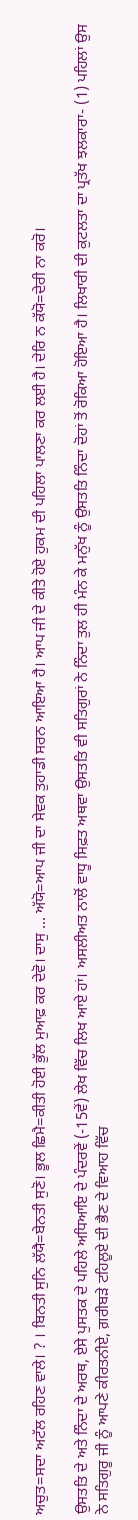ਅਚੁਤ=ਸਦਾ ਅਟੱਲ ਰਹਿਣ ਵਾਲੇ। ? । ਬਿਨਤੀ ਸੁਨਿ ਲੱਯੈ=ਬੇਨਤੀ ਸੁਣੋ। ਭੂਲ ਛਿਮੈ=ਕੀਤੀ ਹੋਈ ਭੁੱਲ ਮੁਆਫ਼ ਕਰ ਦੇਵੋ। ਦਾਸੁ … ਅੱਯੋ=ਆਪ ਜੀ ਦਾ ਸੇਵਕ ਤੁਹਾਡੀ ਸਰਨ ਆਇਆ ਹੈ। ਆਪ ਜੀ ਦੇ ਕੀਤੇ ਹੋਏ ਹੁਕਮ ਦੀ ਪਹਿਲਾ ਪਾਲਣਾ ਕਰ ਲਈ ਹੈ। ਦੇਰਿ ਨ ਕੱਯੋ=ਦੇਰੀ ਨਾ ਕਰੋ।

ਉਸਤਤਿ ਦੇ ਅਤੇ ਨਿੰਦਾ ਦੇ ਅਰਥ, ਏਸੇ ਪੁਸਤਕ ਦੇ ਪਹਿਲੇ ਅਧਿਆਇ ਦੇ ਪੰਦਰਵੇਂ (-15ਵੇਂ) ਲੇਖ ਵਿੱਚ ਲਿਖ ਆਏ ਹਾਂ। ਅਸਲੀਅਤ ਨਾਲੋਂ ਵਾਧੂ ਸਿਫ਼ਤ ਅਥਵਾ ਉਸਤਤਿ ਵੀ ਸਤਿਗੁਰਾਂ ਨੇ ਨਿੰਦਾ ਤੁਲ ਹੀ ਮੰਨ ਕੇ ਮਨੁੱਖ ਨੂੰ ਉਸਤਤਿ ਨਿੰਦਾ ਦੋਹਾਂ ਤੋਂ ਰੋਕਿਆ ਹੋਇਆ ਹੈ। ਲਿਖਾਰੀ ਦੀ ਕੁਟਲਤਾ ਦਾ ਪ੍ਰਤੱਖ ਝਲਕਾਰਾ- (1) ਪਹਿਲਾਂ ਉਸ ਨੇ ਸਤਿਗੁਰੂ ਜੀ ਨੂੰ ਆਪਣੇ ਕੀਰਤਨੀਏ, ਗ਼ਰੀਬੜੇ ਟਹਿਲੂਏ ਦੀ ਭੈਣ ਦੇ ਵਿਆਹ ਵਿੱਚ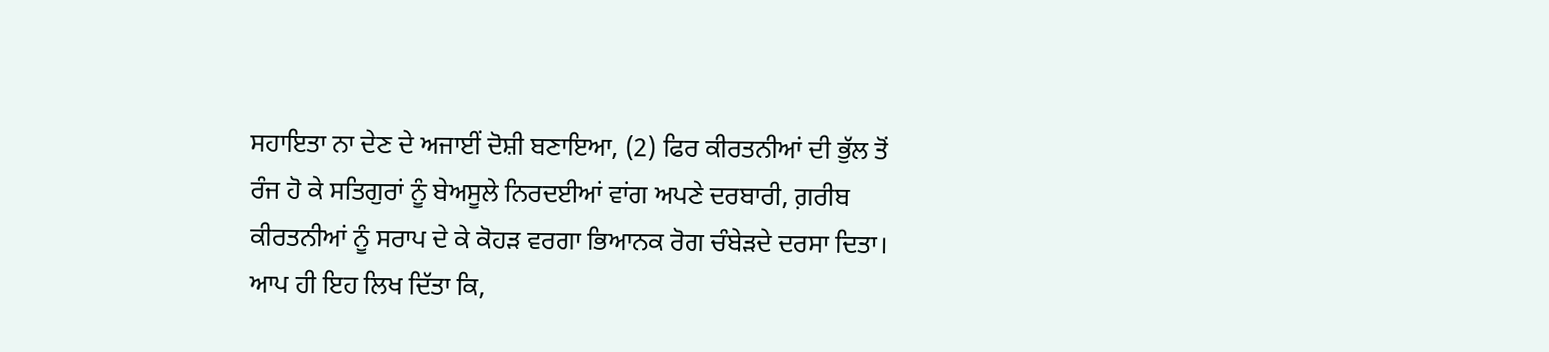ਸਹਾਇਤਾ ਨਾ ਦੇਣ ਦੇ ਅਜਾਈਂ ਦੋਸ਼ੀ ਬਣਾਇਆ, (2) ਫਿਰ ਕੀਰਤਨੀਆਂ ਦੀ ਭੁੱਲ ਤੋਂ ਰੰਜ ਹੋ ਕੇ ਸਤਿਗੁਰਾਂ ਨੂੰ ਬੇਅਸੂਲੇ ਨਿਰਦਈਆਂ ਵਾਂਗ ਅਪਣੇ ਦਰਬਾਰੀ, ਗ਼ਰੀਬ ਕੀਰਤਨੀਆਂ ਨੂੰ ਸਰਾਪ ਦੇ ਕੇ ਕੋਹੜ ਵਰਗਾ ਭਿਆਨਕ ਰੋਗ ਚੰਬੇੜਦੇ ਦਰਸਾ ਦਿਤਾ। ਆਪ ਹੀ ਇਹ ਲਿਖ ਦਿੱਤਾ ਕਿ,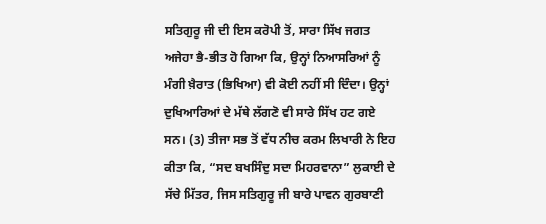ਸਤਿਗੁਰੂ ਜੀ ਦੀ ਇਸ ਕਰੋਪੀ ਤੋਂ, ਸਾਰਾ ਸਿੱਖ ਜਗਤ ਅਜੇਹਾ ਭੈ-ਭੀਤ ਹੋ ਗਿਆ ਕਿ, ਉਨ੍ਹਾਂ ਨਿਆਸਰਿਆਂ ਨੂੰ ਮੰਗੀ ਖ਼ੈਰਾਤ (ਭਿਖਿਆ) ਵੀ ਕੋਈ ਨਹੀਂ ਸੀ ਦਿੰਦਾ। ਉਨ੍ਹਾਂ ਦੁਖਿਆਰਿਆਂ ਦੇ ਮੱਥੇ ਲੱਗਣੋ ਵੀ ਸਾਰੇ ਸਿੱਖ ਹਟ ਗਏ ਸਨ। (3) ਤੀਜਾ ਸਭ ਤੋਂ ਵੱਧ ਨੀਚ ਕਰਮ ਲਿਖਾਰੀ ਨੇ ਇਹ ਕੀਤਾ ਕਿ, “ਸਦ ਬਖਸਿੰਦੁ ਸਦਾ ਮਿਹਰਵਾਨਾ” ਲੁਕਾਈ ਦੇ ਸੱਚੇ ਮਿੱਤਰ, ਜਿਸ ਸਤਿਗੁਰੂ ਜੀ ਬਾਰੇ ਪਾਵਨ ਗੁਰਬਾਣੀ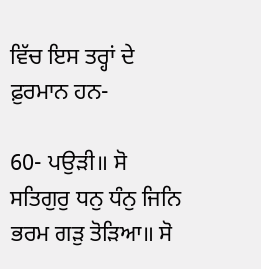ਵਿੱਚ ਇਸ ਤਰ੍ਹਾਂ ਦੇ ਫ਼ੁਰਮਾਨ ਹਨ-

60- ਪਉੜੀ॥ ਸੋ ਸਤਿਗੁਰੁ ਧਨੁ ਧੰਨੁ ਜਿਨਿ ਭਰਮ ਗੜੁ ਤੋੜਿਆ॥ ਸੋ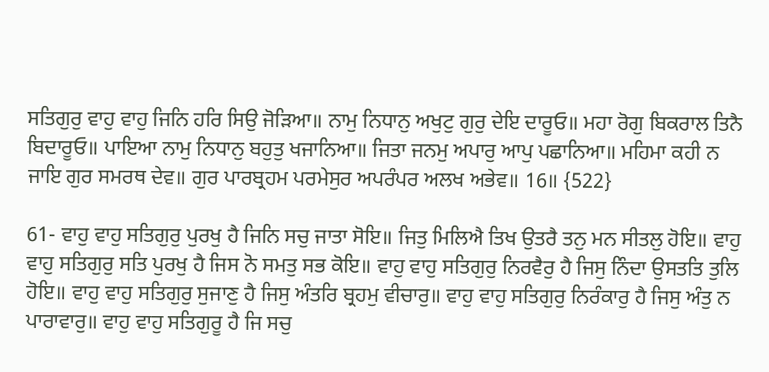ਸਤਿਗੁਰੁ ਵਾਹੁ ਵਾਹੁ ਜਿਨਿ ਹਰਿ ਸਿਉ ਜੋੜਿਆ॥ ਨਾਮੁ ਨਿਧਾਨੁ ਅਖੁਟੁ ਗੁਰੁ ਦੇਇ ਦਾਰੂਓ॥ ਮਹਾ ਰੋਗੁ ਬਿਕਰਾਲ ਤਿਨੈ ਬਿਦਾਰੂਓ॥ ਪਾਇਆ ਨਾਮੁ ਨਿਧਾਨੁ ਬਹੁਤੁ ਖਜਾਨਿਆ॥ ਜਿਤਾ ਜਨਮੁ ਅਪਾਰੁ ਆਪੁ ਪਛਾਨਿਆ॥ ਮਹਿਮਾ ਕਹੀ ਨ ਜਾਇ ਗੁਰ ਸਮਰਥ ਦੇਵ॥ ਗੁਰ ਪਾਰਬ੍ਰਹਮ ਪਰਮੇਸੁਰ ਅਪਰੰਪਰ ਅਲਖ ਅਭੇਵ॥ 16॥ {522}

61- ਵਾਹੁ ਵਾਹੁ ਸਤਿਗੁਰੁ ਪੁਰਖੁ ਹੈ ਜਿਨਿ ਸਚੁ ਜਾਤਾ ਸੋਇ॥ ਜਿਤੁ ਮਿਲਿਐ ਤਿਖ ਉਤਰੈ ਤਨੁ ਮਨ ਸੀਤਲੁ ਹੋਇ॥ ਵਾਹੁ ਵਾਹੁ ਸਤਿਗੁਰੁ ਸਤਿ ਪੁਰਖੁ ਹੈ ਜਿਸ ਨੋ ਸਮਤੁ ਸਭ ਕੋਇ॥ ਵਾਹੁ ਵਾਹੁ ਸਤਿਗੁਰੁ ਨਿਰਵੈਰੁ ਹੈ ਜਿਸੁ ਨਿੰਦਾ ਉਸਤਤਿ ਤੁਲਿ ਹੋਇ॥ ਵਾਹੁ ਵਾਹੁ ਸਤਿਗੁਰੁ ਸੁਜਾਣੁ ਹੈ ਜਿਸੁ ਅੰਤਰਿ ਬ੍ਰਹਮੁ ਵੀਚਾਰੁ॥ ਵਾਹੁ ਵਾਹੁ ਸਤਿਗੁਰੁ ਨਿਰੰਕਾਰੁ ਹੈ ਜਿਸੁ ਅੰਤੁ ਨ ਪਾਰਾਵਾਰੁ॥ ਵਾਹੁ ਵਾਹੁ ਸਤਿਗੁਰੂ ਹੈ ਜਿ ਸਚੁ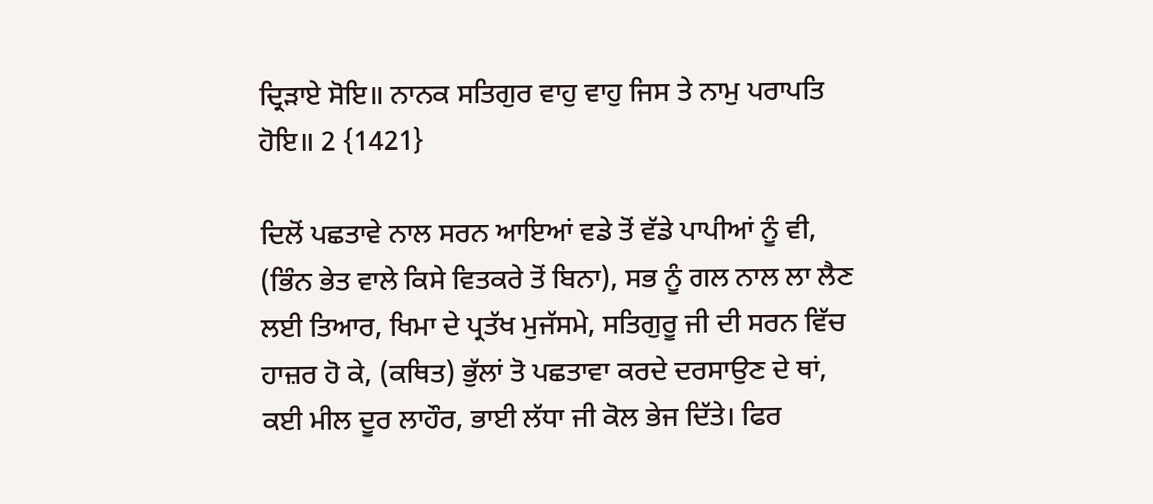ਦ੍ਰਿੜਾਏ ਸੋਇ॥ ਨਾਨਕ ਸਤਿਗੁਰ ਵਾਹੁ ਵਾਹੁ ਜਿਸ ਤੇ ਨਾਮੁ ਪਰਾਪਤਿ ਹੋਇ॥ 2 {1421}

ਦਿਲੋਂ ਪਛਤਾਵੇ ਨਾਲ ਸਰਨ ਆਇਆਂ ਵਡੇ ਤੋਂ ਵੱਡੇ ਪਾਪੀਆਂ ਨੂੰ ਵੀ, (ਭਿੰਨ ਭੇਤ ਵਾਲੇ ਕਿਸੇ ਵਿਤਕਰੇ ਤੋਂ ਬਿਨਾ), ਸਭ ਨੂੰ ਗਲ ਨਾਲ ਲਾ ਲੈਣ ਲਈ ਤਿਆਰ, ਖਿਮਾ ਦੇ ਪ੍ਰਤੱਖ ਮੁਜੱਸਮੇ, ਸਤਿਗੁਰੂ ਜੀ ਦੀ ਸਰਨ ਵਿੱਚ ਹਾਜ਼ਰ ਹੋ ਕੇ, (ਕਥਿਤ) ਭੁੱਲਾਂ ਤੋ ਪਛਤਾਵਾ ਕਰਦੇ ਦਰਸਾਉਣ ਦੇ ਥਾਂ, ਕਈ ਮੀਲ ਦੂਰ ਲਾਹੌਰ, ਭਾਈ ਲੱਧਾ ਜੀ ਕੋਲ ਭੇਜ ਦਿੱਤੇ। ਫਿਰ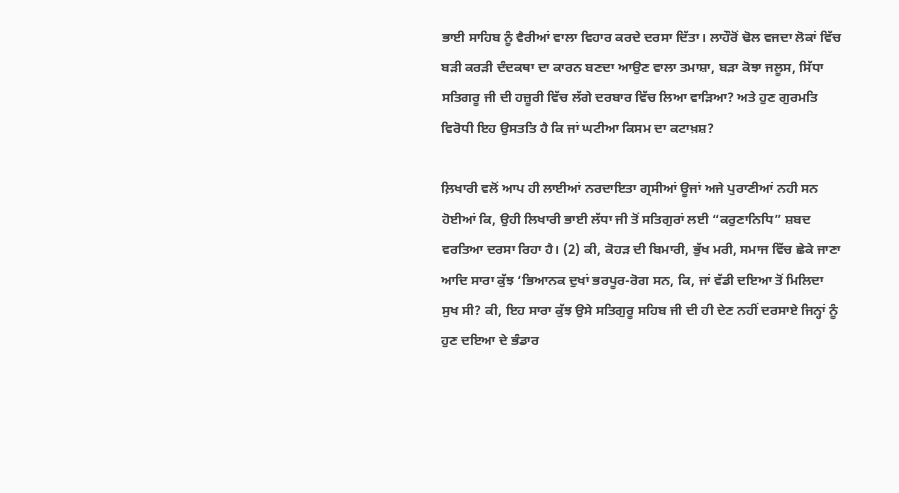ਭਾਈ ਸਾਹਿਬ ਨੂੰ ਵੈਰੀਆਂ ਵਾਲਾ ਵਿਹਾਰ ਕਰਦੇ ਦਰਸਾ ਦਿੱਤਾ। ਲਾਹੌਰੋਂ ਢੋਲ ਵਜਦਾ ਲੋਕਾਂ ਵਿੱਚ ਬੜੀ ਕਰੜੀ ਦੰਦਕਥਾ ਦਾ ਕਾਰਨ ਬਣਦਾ ਆਉਣ ਵਾਲਾ ਤਮਾਸ਼ਾ, ਬੜਾ ਕੋਝਾ ਜਲੂਸ, ਸਿੱਧਾ ਸਤਿਗਰੂ ਜੀ ਦੀ ਹਜ਼ੂਰੀ ਵਿੱਚ ਲੱਗੇ ਦਰਬਾਰ ਵਿੱਚ ਲਿਆ ਵਾੜਿਆ? ਅਤੇ ਹੁਣ ਗੁਰਮਤਿ ਵਿਰੋਧੀ ਇਹ ਉਸਤਤਿ ਹੈ ਕਿ ਜਾਂ ਘਟੀਆ ਕਿਸਮ ਦਾ ਕਟਾਖ਼ਸ਼?

ਲ਼ਿਖਾਰੀ ਵਲੋਂ ਆਪ ਹੀ ਲਾਈਆਂ ਨਰਦਾਇਤਾ ਗ੍ਰਸੀਆਂ ਊਜਾਂ ਅਜੇ ਪੁਰਾਣੀਆਂ ਨਹੀ ਸਨ ਹੋਈਆਂ ਕਿ, ਉਹੀ ਲਿਖਾਰੀ ਭਾਈ ਲੱਧਾ ਜੀ ਤੋਂ ਸਤਿਗੁਰਾਂ ਲਈ “ਕਰੁਣਾਨਿਧਿ” ਸ਼ਬਦ ਵਰਤਿਆ ਦਰਸਾ ਰਿਹਾ ਹੈ। (2) ਕੀ, ਕੋਹੜ ਦੀ ਬਿਮਾਰੀ, ਭੁੱਖ ਮਰੀ, ਸਮਾਜ ਵਿੱਚ ਛੇਕੇ ਜਾਣਾ ਆਦਿ ਸਾਰਾ ਕੁੱਝ ‘ਭਿਆਨਕ ਦੁਖਾਂ ਭਰਪੂਰ-ਰੋਗ ਸਨ, ਕਿ, ਜਾਂ ਵੱਡੀ ਦਇਆ ਤੋਂ ਮਿਲਿਦਾ ਸੁਖ ਸੀ? ਕੀ, ਇਹ ਸਾਰਾ ਕੁੱਝ ਉਸੇ ਸਤਿਗੁਰੂ ਸਹਿਬ ਜੀ ਦੀ ਹੀ ਦੇਣ ਨਹੀਂ ਦਰਸਾਏ ਜਿਨ੍ਹਾਂ ਨੂੰ ਹੁਣ ਦਇਆ ਦੇ ਭੰਡਾਰ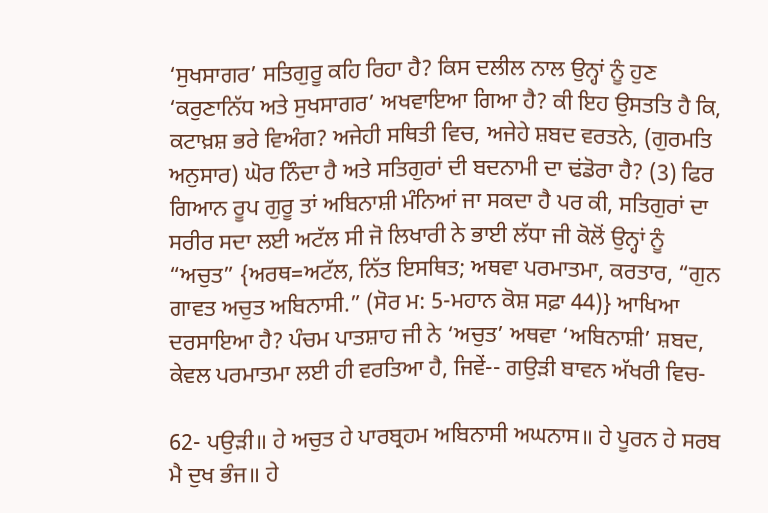‘ਸੁਖਸਾਗਰ’ ਸਤਿਗੁਰੂ ਕਹਿ ਰਿਹਾ ਹੈ? ਕਿਸ ਦਲੀਲ ਨਾਲ ਉਨ੍ਹਾਂ ਨੂੰ ਹੁਣ ‘ਕਰੁਣਾਨਿੱਧ ਅਤੇ ਸੁਖਸਾਗਰ’ ਅਖਵਾਇਆ ਗਿਆ ਹੈ? ਕੀ ਇਹ ਉਸਤਤਿ ਹੈ ਕਿ, ਕਟਾਖ਼ਸ਼ ਭਰੇ ਵਿਅੰਗ? ਅਜੇਹੀ ਸਥਿਤੀ ਵਿਚ, ਅਜੇਹੇ ਸ਼ਬਦ ਵਰਤਨੇ, (ਗੁਰਮਤਿ ਅਨੁਸਾਰ) ਘੋਰ ਨਿੰਦਾ ਹੈ ਅਤੇ ਸਤਿਗੁਰਾਂ ਦੀ ਬਦਨਾਮੀ ਦਾ ਢਂਡੋਰਾ ਹੈ? (3) ਫਿਰ ਗਿਆਨ ਰੂਪ ਗੁਰੂ ਤਾਂ ਅਬਿਨਾਸ਼ੀ ਮੰਨਿਆਂ ਜਾ ਸਕਦਾ ਹੈ ਪਰ ਕੀ, ਸਤਿਗੁਰਾਂ ਦਾ ਸਰੀਰ ਸਦਾ ਲਈ ਅਟੱਲ ਸੀ ਜੋ ਲਿਖਾਰੀ ਨੇ ਭਾਈ ਲੱਧਾ ਜੀ ਕੋਲੋਂ ਉਨ੍ਹਾਂ ਨੂੰ “ਅਚੁਤ” {ਅਰਥ=ਅਟੱਲ, ਨਿੱਤ ਇਸਥਿਤ; ਅਥਵਾ ਪਰਮਾਤਮਾ, ਕਰਤਾਰ, “ਗੁਨ ਗਾਵਤ ਅਚੁਤ ਅਬਿਨਾਸੀ.” (ਸੋਰ ਮ: 5-ਮਹਾਨ ਕੋਸ਼ ਸਫ਼ਾ 44)} ਆਖਿਆ ਦਰਸਾਇਆ ਹੈ? ਪੰਚਮ ਪਾਤਸ਼ਾਹ ਜੀ ਨੇ ‘ਅਚੁਤ’ ਅਥਵਾ ‘ਅਬਿਨਾਸ਼ੀ’ ਸ਼ਬਦ, ਕੇਵਲ ਪਰਮਾਤਮਾ ਲਈ ਹੀ ਵਰਤਿਆ ਹੈ, ਜਿਵੇਂ-- ਗਉੜੀ ਬਾਵਨ ਅੱਖਰੀ ਵਿਚ-

62- ਪਉੜੀ॥ ਹੇ ਅਚੁਤ ਹੇ ਪਾਰਬ੍ਰਹਮ ਅਬਿਨਾਸੀ ਅਘਨਾਸ॥ ਹੇ ਪੂਰਨ ਹੇ ਸਰਬ ਮੈ ਦੁਖ ਭੰਜ॥ ਹੇ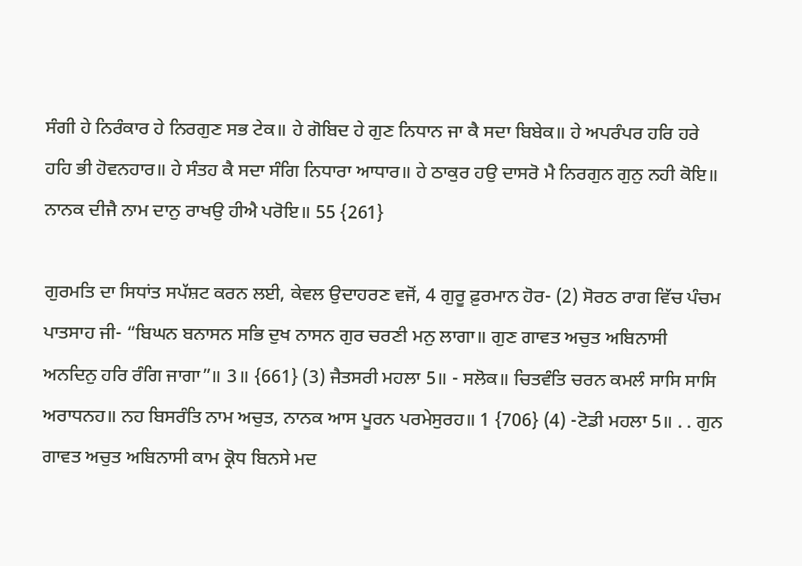ਸੰਗੀ ਹੇ ਨਿਰੰਕਾਰ ਹੇ ਨਿਰਗੁਣ ਸਭ ਟੇਕ॥ ਹੇ ਗੋਬਿਦ ਹੇ ਗੁਣ ਨਿਧਾਨ ਜਾ ਕੈ ਸਦਾ ਬਿਬੇਕ॥ ਹੇ ਅਪਰੰਪਰ ਹਰਿ ਹਰੇ ਹਹਿ ਭੀ ਹੋਵਨਹਾਰ॥ ਹੇ ਸੰਤਹ ਕੈ ਸਦਾ ਸੰਗਿ ਨਿਧਾਰਾ ਆਧਾਰ॥ ਹੇ ਠਾਕੁਰ ਹਉ ਦਾਸਰੋ ਮੈ ਨਿਰਗੁਨ ਗੁਨੁ ਨਹੀ ਕੋਇ॥ ਨਾਨਕ ਦੀਜੈ ਨਾਮ ਦਾਨੁ ਰਾਖਉ ਹੀਐ ਪਰੋਇ॥ 55 {261}

ਗੁਰਮਤਿ ਦਾ ਸਿਧਾਂਤ ਸਪੱਸ਼ਟ ਕਰਨ ਲਈ, ਕੇਵਲ ਉਦਾਹਰਣ ਵਜੋਂ, 4 ਗੁਰੂ ਫ਼ੁਰਮਾਨ ਹੋਰ- (2) ਸੋਰਠ ਰਾਗ ਵਿੱਚ ਪੰਚਮ ਪਾਤਸਾਹ ਜੀ- “ਬਿਘਨ ਬਨਾਸਨ ਸਭਿ ਦੁਖ ਨਾਸਨ ਗੁਰ ਚਰਣੀ ਮਨੁ ਲਾਗਾ॥ ਗੁਣ ਗਾਵਤ ਅਚੁਤ ਅਬਿਨਾਸੀ ਅਨਦਿਨੁ ਹਰਿ ਰੰਗਿ ਜਾਗਾ”॥ 3॥ {661} (3) ਜੈਤਸਰੀ ਮਹਲਾ 5॥ - ਸਲੋਕ॥ ਚਿਤਵੰਤਿ ਚਰਨ ਕਮਲੰ ਸਾਸਿ ਸਾਸਿ ਅਰਾਧਨਹ॥ ਨਹ ਬਿਸਰੰਤਿ ਨਾਮ ਅਚੁਤ, ਨਾਨਕ ਆਸ ਪੂਰਨ ਪਰਮੇਸੁਰਹ॥ 1 {706} (4) -ਟੋਡੀ ਮਹਲਾ 5॥ . . ਗੁਨ ਗਾਵਤ ਅਚੁਤ ਅਬਿਨਾਸੀ ਕਾਮ ਕ੍ਰੋਧ ਬਿਨਸੇ ਮਦ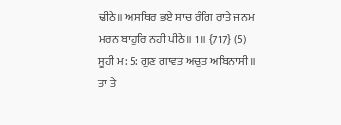ਢੀਠੇ॥ ਅਸਥਿਰ ਭਏ ਸਾਚ ਰੰਗਿ ਰਾਤੇ ਜਨਮ ਮਰਨ ਬਾਹੁਰਿ ਨਹੀ ਪੀਠੇ॥ 1॥ {717} (5) ਸੂਹੀ ਮ: 5: ਗੁਣ ਗਾਵਤ ਅਚੁਤ ਅਬਿਨਾਸੀ॥ ਤਾ ਤੇ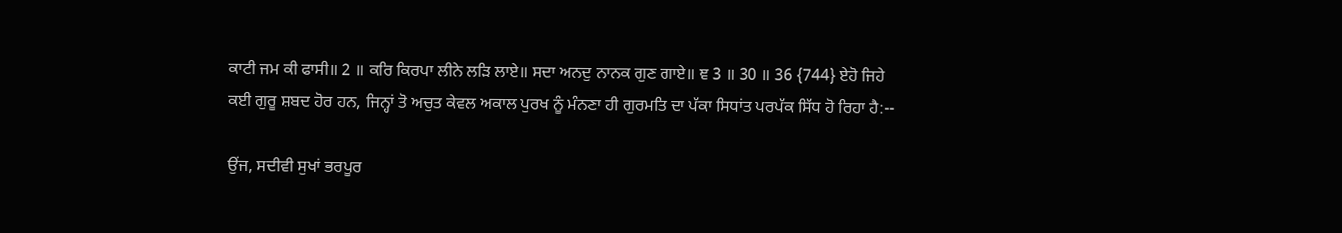ਕਾਟੀ ਜਮ ਕੀ ਫਾਸੀ॥ 2 ॥ ਕਰਿ ਕਿਰਪਾ ਲੀਨੇ ਲੜਿ ਲਾਏ॥ ਸਦਾ ਅਨਦੁ ਨਾਨਕ ਗੁਣ ਗਾਏ॥ ਞ 3 ॥ 30 ॥ 36 {744} ਏਹੋ ਜਿਹੇ ਕਈ ਗੁਰੂ ਸ਼ਬਦ ਹੋਰ ਹਨ, ਜਿਨ੍ਹਾਂ ਤੋ ਅਚੁਤ ਕੇਵਲ ਅਕਾਲ ਪੁਰਖ ਨੂੰ ਮੰਨਣਾ ਹੀ ਗੁਰਮਤਿ ਦਾ ਪੱਕਾ ਸਿਧਾਂਤ ਪਰਪੱਕ ਸਿੱਧ ਹੋ ਰਿਹਾ ਹੈ:--

ਉਂਜ, ਸਦੀਵੀ ਸੁਖਾਂ ਭਰਪੂਰ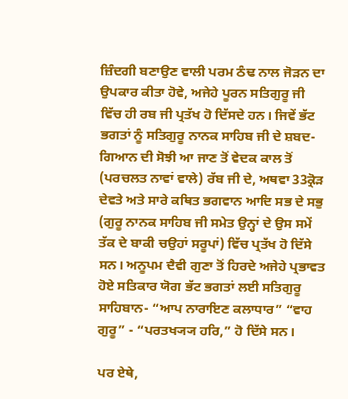ਜ਼ਿੰਦਗੀ ਬਣਾਉਣ ਵਾਲੀ ਪਰਮ ਠੰਢ ਨਾਲ ਜੋੜਨ ਦਾ ਉਪਕਾਰ ਕੀਤਾ ਹੋਵੇ, ਅਜੇਹੇ ਪੂਰਨ ਸਤਿਗੁਰੂ ਜੀ ਵਿੱਚ ਹੀ ਰਬ ਜੀ ਪ੍ਰਤੱਖ ਹੋ ਦਿੱਸਦੇ ਹਨ। ਜਿਵੇਂ ਭੱਟ ਭਗਤਾਂ ਨੂੰ ਸਤਿਗੁਰੂ ਨਾਨਕ ਸਾਹਿਬ ਜੀ ਦੇ ਸ਼ਬਦ-ਗਿਆਨ ਦੀ ਸੋਝੀ ਆ ਜਾਣ ਤੋਂ ਵੇਦਕ ਕਾਲ ਤੋਂ (ਪਰਚਲਤ ਨਾਵਾਂ ਵਾਲੇ) ਰੱਬ ਜੀ ਦੇ, ਅਥਵਾ 33ਕ੍ਰੋੜ ਦੇਵਤੇ ਅਤੇ ਸਾਰੇ ਕਥਿਤ ਭਗਵਾਨ ਆਦਿ ਸਭ ਦੇ ਸਭੁ (ਗੁਰੂ ਨਾਨਕ ਸਾਹਿਬ ਜੀ ਸਮੇਤ ਉਨ੍ਹਾਂ ਦੇ ਉਸ ਸਮੇਂ ਤੱਕ ਦੇ ਬਾਕੀ ਚਉਹਾਂ ਸਰੂਪਾਂ) ਵਿੱਚ ਪ੍ਰਤੱਖ ਹੋ ਦਿੱਸੇ ਸਨ। ਅਨੂਪਮ ਦੈਵੀ ਗੁਣਾ ਤੋਂ ਹਿਰਦੇ ਅਜੇਹੇ ਪ੍ਰਭਾਵਤ ਹੋਏ ਸਤਿਕਾਰ ਯੋਗ ਭੱਟ ਭਗਤਾਂ ਲਈ ਸਤਿਗੁਰੂ ਸਾਹਿਬਾਨ- “ਆਪ ਨਾਰਾਇਣ ਕਲਾਧਾਰ” “ਵਾਹ ਗੁਰੂ” - “ਪਰਤਖ੍ਯ੍ਯ ਹਰਿ,” ਹੋ ਦਿੱਸੇ ਸਨ।

ਪਰ ਏਥੇ,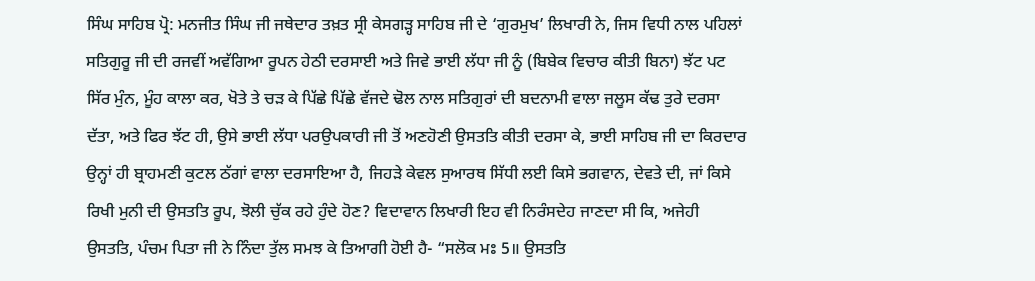ਸਿੰਘ ਸਾਹਿਬ ਪ੍ਰੋ: ਮਨਜੀਤ ਸਿੰਘ ਜੀ ਜਥੇਦਾਰ ਤਖ਼ਤ ਸ੍ਰੀ ਕੇਸਗੜ੍ਹ ਸਾਹਿਬ ਜੀ ਦੇ ‘ਗੁਰਮੁਖ’ ਲਿਖਾਰੀ ਨੇ, ਜਿਸ ਵਿਧੀ ਨਾਲ ਪਹਿਲਾਂ ਸਤਿਗੁਰੂ ਜੀ ਦੀ ਰਜਵੀਂ ਅਵੱਗਿਆ ਰੂਪਨ ਹੇਠੀ ਦਰਸਾਈ ਅਤੇ ਜਿਵੇ ਭਾਈ ਲੱਧਾ ਜੀ ਨੂੰ (ਬਿਬੇਕ ਵਿਚਾਰ ਕੀਤੀ ਬਿਨਾ) ਝੱਟ ਪਟ ਸਿੱਰ ਮੁੰਨ, ਮੂੰਹ ਕਾਲਾ ਕਰ, ਖੋਤੇ ਤੇ ਚੜ ਕੇ ਪਿੱਛੇ ਪਿੱਛੇ ਵੱਜਦੇ ਢੋਲ ਨਾਲ ਸਤਿਗੁਰਾਂ ਦੀ ਬਦਨਾਮੀ ਵਾਲਾ ਜਲੂਸ ਕੱਢ ਤੁਰੇ ਦਰਸਾ ਦੱਤਾ, ਅਤੇ ਫਿਰ ਝੱਟ ਹੀ, ਉਸੇ ਭਾਈ ਲੱਧਾ ਪਰਉਪਕਾਰੀ ਜੀ ਤੋਂ ਅਣਹੋਣੀ ਉਸਤਤਿ ਕੀਤੀ ਦਰਸਾ ਕੇ, ਭਾਈ ਸਾਹਿਬ ਜੀ ਦਾ ਕਿਰਦਾਰ ਉਨ੍ਹਾਂ ਹੀ ਬ੍ਰਾਹਮਣੀ ਕੁਟਲ ਠੱਗਾਂ ਵਾਲਾ ਦਰਸਾਇਆ ਹੈ, ਜਿਹੜੇ ਕੇਵਲ ਸੁਆਰਥ ਸਿੱਧੀ ਲਈ ਕਿਸੇ ਭਗਵਾਨ, ਦੇਵਤੇ ਦੀ, ਜਾਂ ਕਿਸੇ ਰਿਖੀ ਮੁਨੀ ਦੀ ਉਸਤਤਿ ਰੂਪ, ਝੋਲੀ ਚੁੱਕ ਰਹੇ ਹੁੰਦੇ ਹੋਣ? ਵਿਦਾਵਾਨ ਲਿਖਾਰੀ ਇਹ ਵੀ ਨਿਰੰਸਦੇਹ ਜਾਣਦਾ ਸੀ ਕਿ, ਅਜੇਹੀ ਉਸਤਤਿ, ਪੰਚਮ ਪਿਤਾ ਜੀ ਨੇ ਨਿੰਦਾ ਤੁੱਲ ਸਮਝ ਕੇ ਤਿਆਗੀ ਹੋਈ ਹੈ- “ਸਲੋਕ ਮਃ 5॥ ਉਸਤਤਿ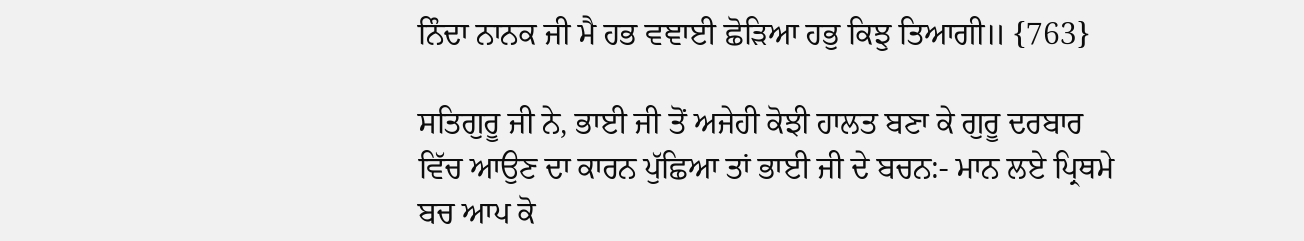ਨਿੰਦਾ ਨਾਨਕ ਜੀ ਮੈ ਹਭ ਵਞਾਈ ਛੋੜਿਆ ਹਭੁ ਕਿਝੁ ਤਿਆਗੀ॥ {763}

ਸਤਿਗੁਰੂ ਜੀ ਨੇ, ਭਾਈ ਜੀ ਤੋਂ ਅਜੇਹੀ ਕੋਝੀ ਹਾਲਤ ਬਣਾ ਕੇ ਗੁਰੂ ਦਰਬਾਰ ਵਿੱਚ ਆਉਣ ਦਾ ਕਾਰਨ ਪੁੱਛਿਆ ਤਾਂ ਭਾਈ ਜੀ ਦੇ ਬਚਨ:- ਮਾਨ ਲਏ ਪ੍ਰਿਥਮੇ ਬਚ ਆਪ ਕੋ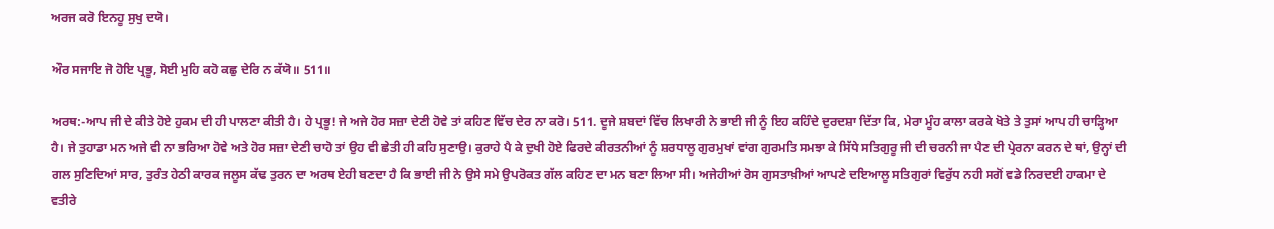ਅਰਜ ਕਰੋ ਇਨਹੂ ਸੁਖੁ ਦਯੋ।

ਔਰ ਸਜਾਇ ਜੋ ਹੋਇ ਪ੍ਰਭੂ, ਸੋਈ ਮੁਹਿ ਕਹੋ ਕਛੁ ਦੇਰਿ ਨ ਕੱਯੋ॥ 511॥

ਅਰਥ:-ਆਪ ਜੀ ਦੇ ਕੀਤੇ ਹੋਏ ਹੁਕਮ ਦੀ ਹੀ ਪਾਲਣਾ ਕੀਤੀ ਹੈ। ਹੇ ਪ੍ਰਭੂ! ਜੇ ਅਜੇ ਹੋਰ ਸਜ਼ਾ ਦੇਣੀ ਹੋਵੇ ਤਾਂ ਕਹਿਣ ਵਿੱਚ ਦੇਰ ਨਾ ਕਰੋ। 511. ਦੂਜੇ ਸ਼ਬਦਾਂ ਵਿੱਚ ਲਿਖਾਰੀ ਨੇ ਭਾਈ ਜੀ ਨੂੰ ਇਹ ਕਹਿੰਦੇ ਦੁਰਦਸ਼ਾ ਦਿੱਤਾ ਕਿ, ਮੇਰਾ ਮੂੰਹ ਕਾਲਾ ਕਰਕੇ ਖੋਤੇ ਤੇ ਤੁਸਾਂ ਆਪ ਹੀ ਚਾੜ੍ਹਿਆ ਹੈ। ਜੇ ਤੁਹਾਡਾ ਮਨ ਅਜੇ ਵੀ ਨਾ ਭਰਿਆ ਹੋਵੇ ਅਤੇ ਹੋਰ ਸਜ਼ਾ ਦੇਣੀ ਚਾਹੋ ਤਾਂ ਉਹ ਵੀ ਛੇਤੀ ਹੀ ਕਹਿ ਸੁਣਾਉ। ਕੁਰਾਹੇ ਪੈ ਕੇ ਦੁਖੀ ਹੋਏ ਫਿਰਦੇ ਕੀਰਤਨੀਆਂ ਨੂੰ ਸ਼ਰਧਾਲੂ ਗੁਰਮੁਖਾਂ ਵਾਂਗ ਗੁਰਮਤਿ ਸਮਝਾ ਕੇ ਸਿੱਧੇ ਸਤਿਗੁਰੂ ਜੀ ਦੀ ਚਰਨੀ ਜਾ ਪੈਣ ਦੀ ਪ੍ਰੇਰਨਾ ਕਰਨ ਦੇ ਥਾਂ, ਉਨ੍ਹਾਂ ਦੀ ਗਲ ਸੁਣਿਦਿਆਂ ਸਾਰ, ਤੁਰੰਤ ਹੇਠੀ ਕਾਰਕ ਜਲੂਸ ਕੱਢ ਤੁਰਨ ਦਾ ਅਰਥ ਏਹੀ ਬਣਦਾ ਹੈ ਕਿ ਭਾਈ ਜੀ ਨੇ ਉਸੇ ਸਮੇ ਉਪਰੋਕਤ ਗੱਲ ਕਹਿਣ ਦਾ ਮਨ ਬਣਾ ਲਿਆ ਸੀ। ਅਜੇਹੀਆਂ ਰੋਸ ਗੁਸਤਾਖ਼ੀਆਂ ਆਪਣੇ ਦਇਆਲੂ ਸਤਿਗੁਰਾਂ ਵਿਰੁੱਧ ਨਹੀ ਸਗੋਂ ਵਡੇ ਨਿਰਦਈ ਹਾਕਮਾ ਦੇ ਵਤੀਰੇ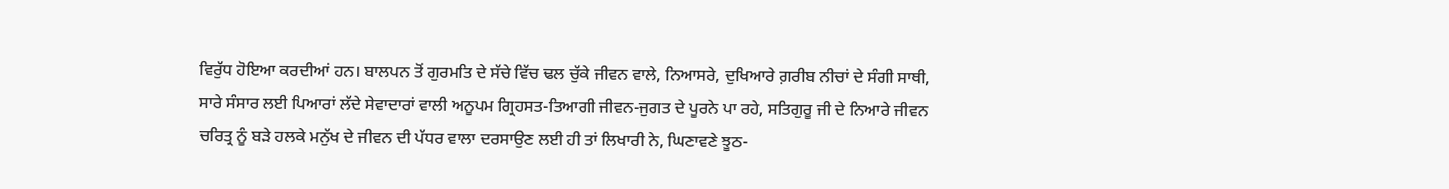ਵਿਰੁੱਧ ਹੋਇਆ ਕਰਦੀਆਂ ਹਨ। ਬਾਲਪਨ ਤੋਂ ਗੁਰਮਤਿ ਦੇ ਸੱਚੇ ਵਿੱਚ ਢਲ ਚੁੱਕੇ ਜੀਵਨ ਵਾਲੇ, ਨਿਆਸਰੇ, ਦੁਖਿਆਰੇ ਗ਼ਰੀਬ ਨੀਚਾਂ ਦੇ ਸੰਗੀ ਸਾਥੀ, ਸਾਰੇ ਸੰਸਾਰ ਲਈ ਪਿਆਰਾਂ ਲੱਦੇ ਸੇਵਾਦਾਰਾਂ ਵਾਲੀ ਅਨੂਪਮ ਗ੍ਰਿਹਸਤ-ਤਿਆਗੀ ਜੀਵਨ-ਜੁਗਤ ਦੇ ਪੂਰਨੇ ਪਾ ਰਹੇ, ਸਤਿਗੁਰੂ ਜੀ ਦੇ ਨਿਆਰੇ ਜੀਵਨ ਚਰਿਤ੍ਰ ਨੂੰ ਬੜੇ ਹਲਕੇ ਮਨੁੱਖ ਦੇ ਜੀਵਨ ਦੀ ਪੱਧਰ ਵਾਲਾ ਦਰਸਾਉਣ ਲਈ ਹੀ ਤਾਂ ਲਿਖਾਰੀ ਨੇ, ਘਿਣਾਵਣੇ ਝੂਠ-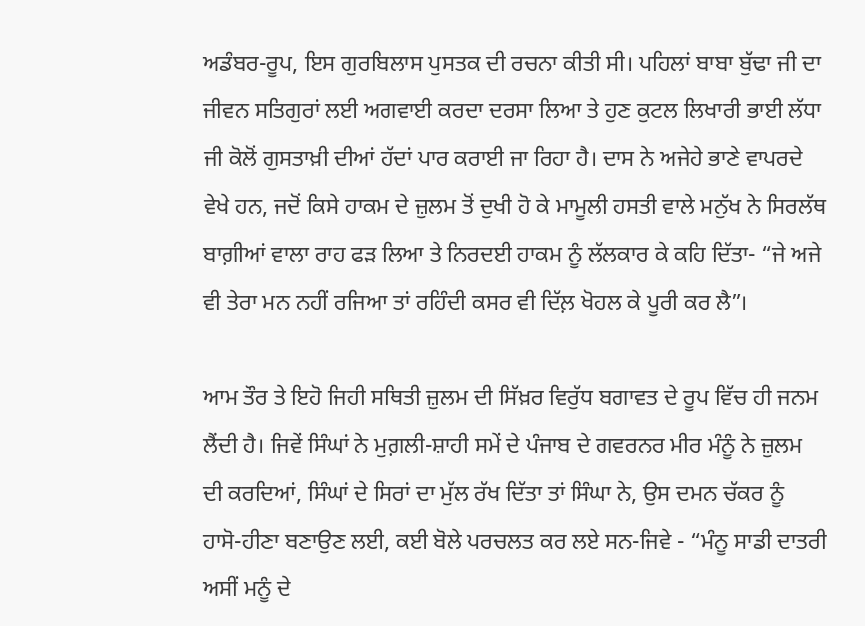ਅਡੰਬਰ-ਰੂਪ, ਇਸ ਗੁਰਬਿਲਾਸ ਪੁਸਤਕ ਦੀ ਰਚਨਾ ਕੀਤੀ ਸੀ। ਪਹਿਲਾਂ ਬਾਬਾ ਬੁੱਢਾ ਜੀ ਦਾ ਜੀਵਨ ਸਤਿਗੁਰਾਂ ਲਈ ਅਗਵਾਈ ਕਰਦਾ ਦਰਸਾ ਲਿਆ ਤੇ ਹੁਣ ਕੁਟਲ ਲਿਖਾਰੀ ਭਾਈ ਲੱਧਾ ਜੀ ਕੋਲੋਂ ਗੁਸਤਾਖ਼ੀ ਦੀਆਂ ਹੱਦਾਂ ਪਾਰ ਕਰਾਈ ਜਾ ਰਿਹਾ ਹੈ। ਦਾਸ ਨੇ ਅਜੇਹੇ ਭਾਣੇ ਵਾਪਰਦੇ ਵੇਖੇ ਹਨ, ਜਦੋਂ ਕਿਸੇ ਹਾਕਮ ਦੇ ਜ਼ੁਲਮ ਤੋਂ ਦੁਖੀ ਹੋ ਕੇ ਮਾਮੂਲੀ ਹਸਤੀ ਵਾਲੇ ਮਨੁੱਖ ਨੇ ਸਿਰਲੱਥ ਬਾਗ਼ੀਆਂ ਵਾਲਾ ਰਾਹ ਫੜ ਲਿਆ ਤੇ ਨਿਰਦਈ ਹਾਕਮ ਨੂੰ ਲੱਲਕਾਰ ਕੇ ਕਹਿ ਦਿੱਤਾ- “ਜੇ ਅਜੇ ਵੀ ਤੇਰਾ ਮਨ ਨਹੀਂ ਰਜਿਆ ਤਾਂ ਰਹਿੰਦੀ ਕਸਰ ਵੀ ਦਿੱਲ਼ ਖੋਹਲ ਕੇ ਪੂਰੀ ਕਰ ਲੈ”।

ਆਮ ਤੌਰ ਤੇ ਇਹੋ ਜਿਹੀ ਸਥਿਤੀ ਜ਼ੁਲਮ ਦੀ ਸਿੱਖ਼ਰ ਵਿਰੁੱਧ ਬਗਾਵਤ ਦੇ ਰੂਪ ਵਿੱਚ ਹੀ ਜਨਮ ਲੈਂਦੀ ਹੈ। ਜਿਵੇਂ ਸਿੰਘਾਂ ਨੇ ਮੁਗ਼ਲੀ-ਸ਼ਾਹੀ ਸਮੇਂ ਦੇ ਪੰਜਾਬ ਦੇ ਗਵਰਨਰ ਮੀਰ ਮੰਨੂੰ ਨੇ ਜ਼ੁਲਮ ਦੀ ਕਰਦਿਆਂ, ਸਿੰਘਾਂ ਦੇ ਸਿਰਾਂ ਦਾ ਮੁੱਲ ਰੱਖ ਦਿੱਤਾ ਤਾਂ ਸਿੰਘਾ ਨੇ, ਉਸ ਦਮਨ ਚੱਕਰ ਨੂੰ ਹਾਸੋ-ਹੀਣਾ ਬਣਾਉਣ ਲਈ, ਕਈ ਬੋਲੇ ਪਰਚਲਤ ਕਰ ਲਏ ਸਨ-ਜਿਵੇ - “ਮੰਨੂ ਸਾਡੀ ਦਾਤਰੀ ਅਸੀਂ ਮਨੂੰ ਦੇ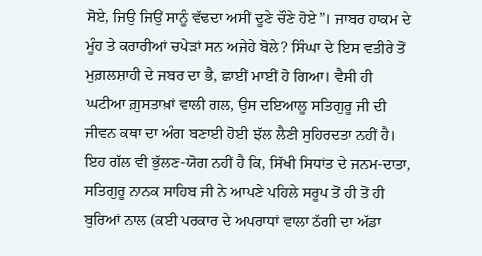ਸੋਏ, ਜਿਉ ਜਿਉਂ ਸਾਨੂੰ ਵੱਢਦਾ ਅਸੀਂ ਦੂਣੇ ਚੌਣੇ ਹੋਏ”। ਜਾਬਰ ਹਾਕਮ ਦੇ ਮੂੰਹ ਤੇ ਕਰਾਰੀਆਂ ਚਪੇੜਾਂ ਸਨ ਅਜੇਹੇ ਬੋਲੇ? ਸਿੰਘਾ ਦੇ ਇਸ ਵਤੀਰੇ ਤੋਂ ਮੁਗ਼ਲਸ਼ਾਹੀ ਦੇ ਜਬਰ ਦਾ ਭੈ, ਛਾਈਂ ਮਾਈਂ ਹੋ ਗਿਆ। ਵੈਸੀ ਹੀ ਘਟੀਆ ਗ਼ੁਸਤਾਖ਼ਾਂ ਵਾਲੀ ਗਲ, ਉਸ ਦਇਆਲੂ ਸਤਿਗੁਰੂ ਜੀ ਦੀ ਜੀਵਨ ਕਥਾ ਦਾ ਅੰਗ ਬਣਾਈ ਹੋਈ ਝੱਲ ਲੈਣੀ ਸੁਹਿਰਦਤਾ ਨਹੀਂ ਹੈ। ਇਹ ਗੱਲ ਵੀ ਭੁੱਲਣ-ਯੋਗ ਨਹੀਂ ਹੈ ਕਿ, ਸਿੱਖੀ ਸਿਧਾਂਤ ਦੇ ਜਨਮ-ਦਾਤਾ, ਸਤਿਗੁਰੂ ਨਾਨਕ ਸਾਹਿਬ ਜੀ ਨੇ ਆਪਣੇ ਪਹਿਲੇ ਸਰੂਪ ਤੋਂ ਹੀ ਤੋਂ ਹੀ ਬੁਰਿਆਂ ਨਾਲ (ਕਈ ਪਰਕਾਰ ਦੇ ਅਪਰਾਧਾਂ ਵਾਲਾ ਠੱਗੀ ਦਾ ਅੱਡਾ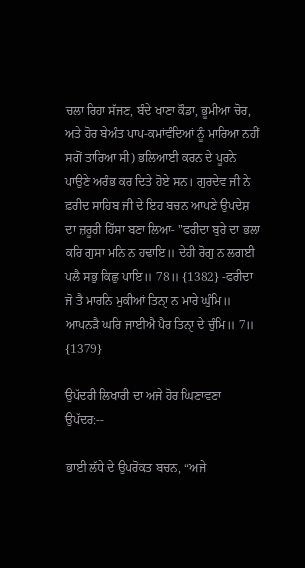ਚਲਾ ਰਿਹਾ ਸੱਜਣ, ਬੰਦੇ ਖਾਣਾ ਕੌਡਾ, ਭੂਮੀਆ ਚੋਰ, ਅਤੇ ਹੋਰ ਬੇਅੰਤ ਪਾਪ-ਕਮਾਂਵੰਦਿਆਂ ਨੂੰ ਮਾਰਿਆ ਨਹੀਂ ਸਗੋਂ ਤਾਰਿਆ ਸੀ) ਭਲਿਆਈ ਕਰਨ ਦੇ ਪੂਰਨੇ ਪਾਉਣੇ ਅਰੰਭ ਕਰ ਦਿਤੇ ਹੋਏ ਸਨ। ਗੁਰਦੇਵ ਜੀ ਨੇ ਫ਼ਰੀਦ ਸਾਹਿਬ ਜੀ ਦੇ ਇਹ ਬਚਨ ਆਪਣੇ ਉਪਦੇਸ਼ ਦਾ ਜ਼ਰੂਰੀ ਹਿੱਸਾ ਬਣਾ ਲਿਆ- "ਫਰੀਦਾ ਬੁਰੇ ਦਾ ਭਲਾ ਕਰਿ ਗੁਸਾ ਮਨਿ ਨ ਹਢਾਇ॥ ਦੇਹੀ ਰੋਗੁ ਨ ਲਗਈ ਪਲੈ ਸਭੁ ਕਿਛੁ ਪਾਇ॥ 78॥ {1382} -ਫਰੀਦਾ ਜੋ ਤੈ ਮਾਰਨਿ ਮੁਕੀਆਂ ਤਿਨਾੑ ਨ ਮਾਰੇ ਘੁੰਮਿ॥ ਆਪਨੜੈ ਘਰਿ ਜਾਈਐ ਪੈਰ ਤਿਨਾੑ ਦੇ ਚੁੰਮਿ॥ 7॥ {1379}

ਉਪੱਦਰੀ ਲਿਖਾਰੀ ਦਾ ਅਜੇ ਹੋਰ ਘਿਣਾਵਣਾ ਉਪੱਦਰ:--

ਭਾਈ ਲੱਧੇ ਦੇ ਉਪਰੋਕਤ ਬਚਨ, “ਅਜੇ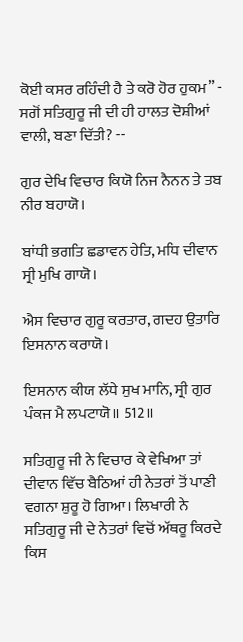ਕੋਈ ਕਸਰ ਰਹਿੰਦੀ ਹੈ ਤੇ ਕਰੋ ਹੋਰ ਹੁਕਮ” - ਸਗੋਂ ਸਤਿਗੁਰੂ ਜੀ ਦੀ ਹੀ ਹਾਲਤ ਦੋਸ਼ੀਆਂ ਵਾਲੀ, ਬਣਾ ਦਿੱਤੀ? --

ਗੁਰ ਦੇਖਿ ਵਿਚਾਰ ਕਿਯੋ ਨਿਜ ਨੈਨਨ ਤੇ ਤਬ ਨੀਰ ਬਹਾਯੋ।

ਬਾਂਧੀ ਭਗਤਿ ਛਡਾਵਨ ਹੇਤਿ, ਮਧਿ ਦੀਵਾਨ ਸ੍ਰੀ ਮੁਖਿ ਗਾਯੋ।

ਐਸ ਵਿਚਾਰ ਗੁਰੂ ਕਰਤਾਰ, ਗਦਹ ਉਤਾਰਿ ਇਸਨਾਨ ਕਰਾਯੋ।

ਇਸਨਾਨ ਕੀਯ ਲੱਧੇ ਸੁਖ ਮਾਨਿ, ਸ੍ਰੀ ਗੁਰ ਪੰਕਜ ਮੈ ਲਪਟਾਯੋ॥ 512॥

ਸਤਿਗੁਰੂ ਜੀ ਨੇ ਵਿਚਾਰ ਕੇ ਵੇਖਿਆ ਤਾਂ ਦੀਵਾਨ ਵਿੱਚ ਬੈਠਿਆਂ ਹੀ ਨੇਤਰਾਂ ਤੋਂ ਪਾਣੀ ਵਗਨਾ ਸ਼ੁਰੂ ਹੋ ਗਿਆ। ਲਿਖਾਰੀ ਨੇ ਸਤਿਗੁਰੂ ਜੀ ਦੇ ਨੇਤਰਾਂ ਵਿਚੋਂ ਅੱਥਰੂ ਕਿਰਦੇ ਕਿਸ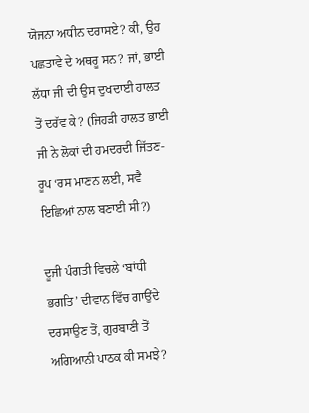ਯੋਜਨਾ ਅਧੀਨ ਦਰਾਸਏ? ਕੀ, ਉਹ ਪਛਤਾਵੇ ਦੇ ਅਥਰੂ ਸਨ? ਜਾਂ, ਭਾਈ ਲੱਧਾ ਜੀ ਦੀ ਉਸ ਦੁਖਦਾਈ ਹਾਲਤ ਤੋਂ ਦਰੱਵ ਕੇ? (ਜਿਹੜੀ ਹਾਲਤ ਭਾਈ ਜੀ ਨੇ ਲੋਕਾਂ ਦੀ ਹਮਦਰਦੀ ਜਿੱਤਣ-ਰੂਪ ‘ਰਸ ਮਾਣਨ ਲਈ, ਸਵੈ ਇਛਿਆਂ ਨਾਲ ਬਣਾਈ ਸੀ?)

ਦੂਜੀ ਪੰਗਤੀ ਵਿਚਲੇ ‘ਬਾਂਧੀ ਭਗਤਿ’ ਦੀਵਾਨ ਵਿੱਚ ਗਾਉਂਦੇ ਦਰਸਾਉਣ ਤੋਂ, ਗੁਰਬਾਣੀ ਤੋਂ ਅਗਿਆਨੀ ਪਾਠਕ ਕੀ ਸਮਝੇ?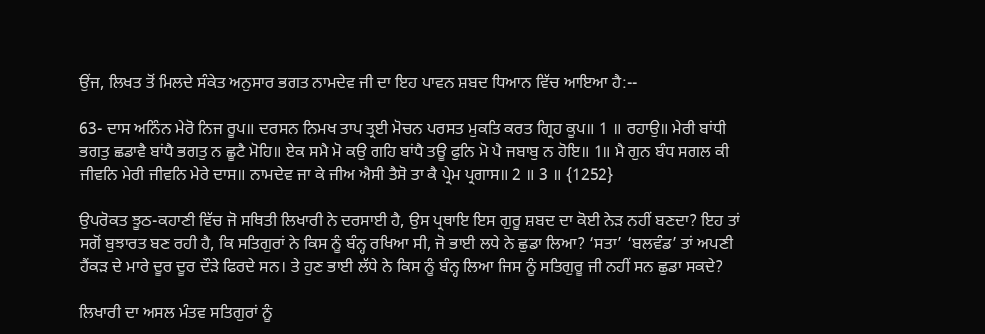ਉਂਜ, ਲਿਖਤ ਤੋਂ ਮਿਲਦੇ ਸੰਕੇਤ ਅਨੁਸਾਰ ਭਗਤ ਨਾਮਦੇਵ ਜੀ ਦਾ ਇਹ ਪਾਵਨ ਸ਼ਬਦ ਧਿਆਨ ਵਿੱਚ ਆਇਆ ਹੈ:--

63- ਦਾਸ ਅਨਿੰਨ ਮੇਰੋ ਨਿਜ ਰੂਪ॥ ਦਰਸਨ ਨਿਮਖ ਤਾਪ ਤ੍ਰਈ ਮੋਚਨ ਪਰਸਤ ਮੁਕਤਿ ਕਰਤ ਗ੍ਰਿਹ ਕੂਪ॥ 1 ॥ ਰਹਾਉ॥ ਮੇਰੀ ਬਾਂਧੀ ਭਗਤੁ ਛਡਾਵੈ ਬਾਂਧੈ ਭਗਤੁ ਨ ਛੂਟੈ ਮੋਹਿ॥ ਏਕ ਸਮੈ ਮੋ ਕਉ ਗਹਿ ਬਾਂਧੈ ਤਊ ਫੁਨਿ ਮੋ ਪੈ ਜਬਾਬੁ ਨ ਹੋਇ॥ 1॥ ਮੈ ਗੁਨ ਬੰਧ ਸਗਲ ਕੀ ਜੀਵਨਿ ਮੇਰੀ ਜੀਵਨਿ ਮੇਰੇ ਦਾਸ॥ ਨਾਮਦੇਵ ਜਾ ਕੇ ਜੀਅ ਐਸੀ ਤੈਸੋ ਤਾ ਕੈ ਪ੍ਰੇਮ ਪ੍ਰਗਾਸ॥ 2 ॥ 3 ॥ {1252}

ਉਪਰੋਕਤ ਝੂਠ-ਕਹਾਣੀ ਵਿੱਚ ਜੋ ਸਥਿਤੀ ਲਿਖਾਰੀ ਨੇ ਦਰਸਾਈ ਹੈ, ਉਸ ਪ੍ਰਥਾਇ ਇਸ ਗੁਰੂ ਸ਼ਬਦ ਦਾ ਕੋਈ ਨੇੜ ਨਹੀਂ ਬਣਦਾ? ਇਹ ਤਾਂ ਸਗੋਂ ਬੁਝਾਰਤ ਬਣ ਰਹੀ ਹੈ, ਕਿ ਸਤਿਗੁਰਾਂ ਨੇ ਕਿਸ ਨੂੰ ਬੰਨ੍ਹ ਰਖਿਆ ਸੀ, ਜੋ ਭਾਈ ਲਧੇ ਨੇ ਛੁਡਾ ਲਿਆ? ‘ਸਤਾ’ ‘ਬਲਵੰਡ’ ਤਾਂ ਅਪਣੀ ਹੈਂਕੜ ਦੇ ਮਾਰੇ ਦੂਰ ਦੂਰ ਦੌੜੇ ਫਿਰਦੇ ਸਨ। ਤੇ ਹੁਣ ਭਾਈ ਲੱਧੇ ਨੇ ਕਿਸ ਨੂੰ ਬੰਨ੍ਹ ਲਿਆ ਜਿਸ ਨੂੰ ਸਤਿਗੁਰੂ ਜੀ ਨਹੀਂ ਸਨ ਛੁਡਾ ਸਕਦੇ?

ਲਿਖਾਰੀ ਦਾ ਅਸਲ ਮੰਤਵ ਸਤਿਗੁਰਾਂ ਨੂੰ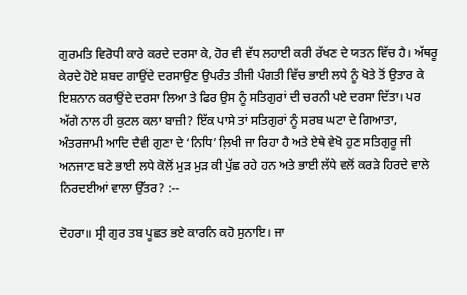ਗੁਰਮਤਿ ਵਿਰੋਧੀ ਕਾਰੇ ਕਰਦੇ ਦਰਸਾ ਕੇ, ਹੋਰ ਵੀ ਵੱਧ ਲਹਾਈ ਕਰੀ ਰੱਖਣ ਦੇ ਯਤਨ ਵਿੱਚ ਹੈ। ਅੱਥਰੂ ਕੇਰਦੇ ਹੋਏ ਸ਼ਬਦ ਗਾਉਂਦੇ ਦਰਸਾਉਣ ਉਪਰੰਤ ਤੀਜੀ ਪੰਗਤੀ ਵਿੱਚ ਭਾਈ ਲਧੇ ਨੂੰ ਖੋਤੇ ਤੋਂ ਉਤਾਰ ਕੇ ਇਸ਼ਨਾਨ ਕਰਾਉਂਦੇ ਦਰਸਾ ਲਿਆ ਤੇ ਫਿਰ ਉਸ ਨੂੰ ਸਤਿਗੁਰਾਂ ਦੀ ਚਰਨੀ ਪਏ ਦਰਸਾ ਦਿੱਤਾ। ਪਰ ਅੱਗੇ ਨਾਲ ਹੀ ਕੁਟਲ ਕਲਾ ਬਾਜ਼ੀ? ਇੱਕ ਪਾਸੇ ਤਾਂ ਸਤਿਗੁਰਾਂ ਨੂੰ ਸਰਬ ਘਟਾ ਦੇ ਗਿਆਤਾ, ਅੰਤਰਜਾਮੀ ਆਦਿ ਦੈਵੀ ਗੁਣਾ ਦੇ ‘ਨਿਧਿ’ ਲ਼ਿਖੀ ਜਾ ਰਿਹਾ ਹੈ ਅਤੇ ਏਥੇ ਵੇਖੋ ਹੁਣ ਸਤਿਗੁਰੂ ਜੀ ਅਨਜਾਣ ਬਣੇ ਭਾਈ ਲਧੇ ਕੋਲੋਂ ਮੁੜ ਮੁੜ ਕੀ ਪੁੱਛ ਰਹੇ ਹਨ ਅਤੇ ਭਾਈ ਲੱਧੇ ਵਲੋਂ ਕਰੜੇ ਹਿਰਦੇ ਵਾਲੇ ਨਿਰਦਈਆਂ ਵਾਲਾ ਉੱਤਰ? :--

ਦੋਹਰਾ॥ ਸ੍ਰੀ ਗੁਰ ਤਬ ਪੂਛਤ ਭਏ ਕਾਰਨਿ ਕਹੋ ਸੁਨਾਇ। ਜਾ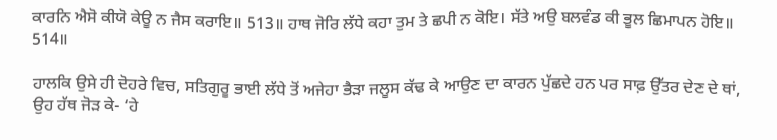ਕਾਰਨਿ ਐਸੋ ਕੀਯੋ ਕੇਊ ਨ ਜੈਸ ਕਰਾਇ॥ 513॥ ਹਾਥ ਜੋਰਿ ਲੱਧੇ ਕਹਾ ਤੁਮ ਤੇ ਛਪੀ ਨ ਕੋਇ। ਸੱਤੇ ਅਉ ਬਲਵੰਡ ਕੀ ਭੂਲ ਛਿਮਾਪਨ ਹੋਇ॥ 514॥

ਹਾਲਕਿ ਉਸੇ ਹੀ ਦੋਹਰੇ ਵਿਚ, ਸਤਿਗੁਰੂ ਭਾਈ ਲੱਧੇ ਤੋਂ ਅਜੇਹਾ ਭੈੜਾ ਜਲੂਸ ਕੱਢ ਕੇ ਆਉਣ ਦਾ ਕਾਰਨ ਪੁੱਛਦੇ ਹਨ ਪਰ ਸਾਫ਼ ਉੱਤਰ ਦੇਣ ਦੇ ਥਾਂ, ਉਹ ਹੱਥ ਜੋੜ ਕੇ- ‘ਹੇ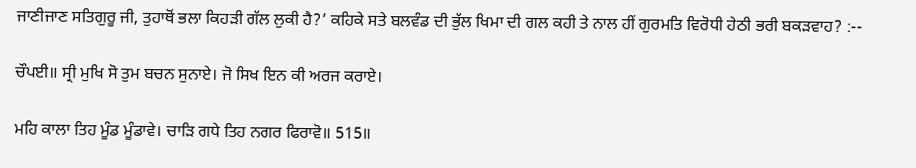ਜਾਣੀਜਾਣ ਸਤਿਗੁਰੂ ਜੀ, ਤੁਹਾਥੋਂ ਭਲਾ ਕਿਹੜੀ ਗੱਲ ਲੁਕੀ ਹੈ?’ ਕਹਿਕੇ ਸਤੇ ਬਲਵੰਡ ਦੀ ਭੁੱਲ ਖਿਮਾ ਦੀ ਗਲ ਕਹੀ ਤੇ ਨਾਲ ਹੀਂ ਗੁਰਮਤਿ ਵਿਰੋਧੀ ਹੇਠੀ ਭਰੀ ਬਕੜਵਾਹ? :--

ਚੌਪਈ॥ ਸ੍ਰੀ ਮੁਖਿ ਸੋ ਤੁਮ ਬਚਨ ਸੁਨਾਏ। ਜੋ ਸਿਖ ਇਨ ਕੀ ਅਰਜ ਕਰਾਏ।

ਮਹਿ ਕਾਲਾ ਤਿਹ ਮੂੰਡ ਮੂੰਡਾਵੇ। ਚਾੜਿ ਗਧੇ ਤਿਹ ਨਗਰ ਫਿਰਾਵੋ॥ 515॥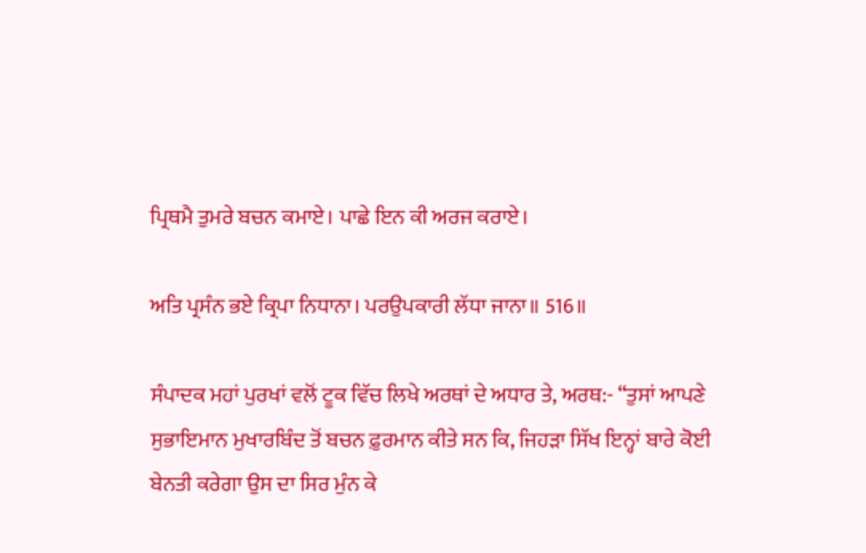ਪ੍ਰਿਥਮੈ ਤੁਮਰੇ ਬਚਨ ਕਮਾਏ। ਪਾਛੇ ਇਨ ਕੀ ਅਰਜ ਕਰਾਏ।

ਅਤਿ ਪ੍ਰਸੰਨ ਭਏ ਕ੍ਰਿਪਾ ਨਿਧਾਨਾ। ਪਰਉਪਕਾਰੀ ਲੱਧਾ ਜਾਨਾ॥ 516॥

ਸੰਪਾਦਕ ਮਹਾਂ ਪੁਰਖਾਂ ਵਲੋਂ ਟੂਕ ਵਿੱਚ ਲਿਖੇ ਅਰਥਾਂ ਦੇ ਅਧਾਰ ਤੇ, ਅਰਥ:- “ਤੁਸਾਂ ਆਪਣੇ ਸੁਭਾਇਮਾਨ ਮੁਖਾਰਬਿੰਦ ਤੋਂ ਬਚਨ ਫ਼ੁਰਮਾਨ ਕੀਤੇ ਸਨ ਕਿ, ਜਿਹੜਾ ਸਿੱਖ ਇਨ੍ਹਾਂ ਬਾਰੇ ਕੋਈ ਬੇਨਤੀ ਕਰੇਗਾ ਉਸ ਦਾ ਸਿਰ ਮੁੰਨ ਕੇ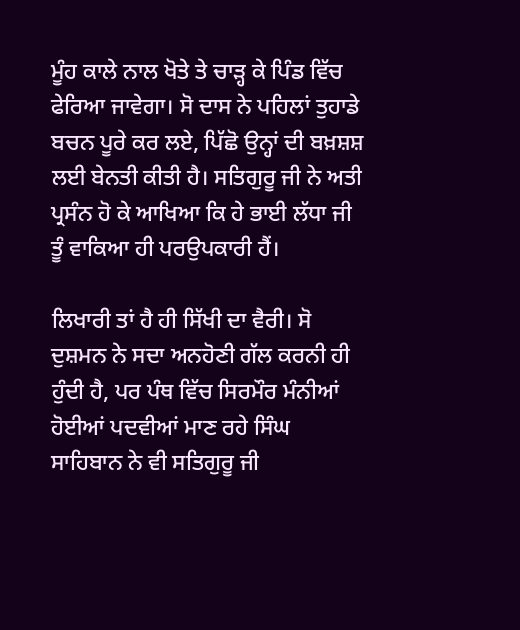ਮੂੰਹ ਕਾਲੇ ਨਾਲ ਖੋਤੇ ਤੇ ਚਾੜ੍ਹ ਕੇ ਪਿੰਡ ਵਿੱਚ ਫੇਰਿਆ ਜਾਵੇਗਾ। ਸੋ ਦਾਸ ਨੇ ਪਹਿਲਾਂ ਤੁਹਾਡੇ ਬਚਨ ਪੂਰੇ ਕਰ ਲਏ, ਪਿੱਛੋ ਉਨ੍ਹਾਂ ਦੀ ਬਖ਼ਸ਼ਸ਼ ਲਈ ਬੇਨਤੀ ਕੀਤੀ ਹੈ। ਸਤਿਗੁਰੂ ਜੀ ਨੇ ਅਤੀ ਪ੍ਰਸੰਨ ਹੋ ਕੇ ਆਖਿਆ ਕਿ ਹੇ ਭਾਈ ਲੱਧਾ ਜੀ ਤੂੰ ਵਾਕਿਆ ਹੀ ਪਰਉਪਕਾਰੀ ਹੈਂ।

ਲਿਖਾਰੀ ਤਾਂ ਹੈ ਹੀ ਸਿੱਖੀ ਦਾ ਵੈਰੀ। ਸੋ ਦੁਸ਼ਮਨ ਨੇ ਸਦਾ ਅਨਹੋਣੀ ਗੱਲ ਕਰਨੀ ਹੀ ਹੁੰਦੀ ਹੈ, ਪਰ ਪੰਥ ਵਿੱਚ ਸਿਰਮੌਰ ਮੰਨੀਆਂ ਹੋਈਆਂ ਪਦਵੀਆਂ ਮਾਣ ਰਹੇ ਸਿੰਘ ਸਾਹਿਬਾਨ ਨੇ ਵੀ ਸਤਿਗੁਰੂ ਜੀ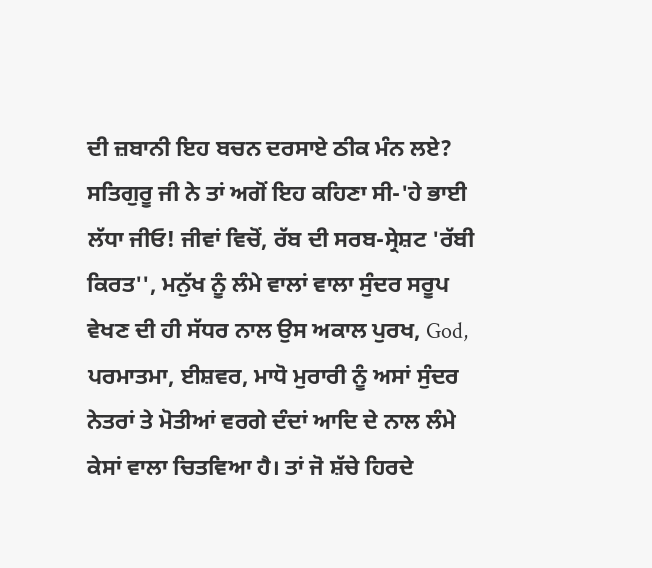ਦੀ ਜ਼ਬਾਨੀ ਇਹ ਬਚਨ ਦਰਸਾਏ ਠੀਕ ਮੰਨ ਲਏ? ਸਤਿਗੁਰੂ ਜੀ ਨੇ ਤਾਂ ਅਗੋਂ ਇਹ ਕਹਿਣਾ ਸੀ-'ਹੇ ਭਾਈ ਲੱਧਾ ਜੀਓ! ਜੀਵਾਂ ਵਿਚੋਂ, ਰੱਬ ਦੀ ਸਰਬ-ਸ੍ਰੇਸ਼ਟ 'ਰੱਬੀ ਕਿਰਤ'', ਮਨੁੱਖ ਨੂੰ ਲੰਮੇ ਵਾਲਾਂ ਵਾਲਾ ਸੁੰਦਰ ਸਰੂਪ ਵੇਖਣ ਦੀ ਹੀ ਸੱਧਰ ਨਾਲ ਉਸ ਅਕਾਲ ਪੁਰਖ, God, ਪਰਮਾਤਮਾ, ਈਸ਼ਵਰ, ਮਾਧੋ ਮੁਰਾਰੀ ਨੂੰ ਅਸਾਂ ਸੁੰਦਰ ਨੇਤਰਾਂ ਤੇ ਮੋਤੀਆਂ ਵਰਗੇ ਦੰਦਾਂ ਆਦਿ ਦੇ ਨਾਲ ਲੰਮੇ ਕੇਸਾਂ ਵਾਲਾ ਚਿਤਵਿਆ ਹੈ। ਤਾਂ ਜੋ ਸ਼ੱਚੇ ਹਿਰਦੇ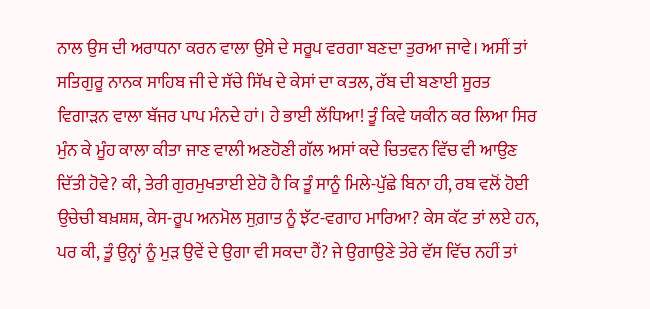ਨਾਲ ਉਸ ਦੀ ਅਰਾਧਨਾ ਕਰਨ ਵਾਲਾ ਉਸੇ ਦੇ ਸਰੂਪ ਵਰਗਾ ਬਣਦਾ ਤੁਰਆ ਜਾਵੇ। ਅਸੀਂ ਤਾਂ ਸਤਿਗੁਰੂ ਨਾਨਕ ਸਾਹਿਬ ਜੀ ਦੇ ਸੱਚੇ ਸਿੱਖ ਦੇ ਕੇਸਾਂ ਦਾ ਕਤਲ, ਰੱਬ ਦੀ ਬਣਾਈ ਸੂਰਤ ਵਿਗਾੜਨ ਵਾਲਾ ਬੱਜਰ ਪਾਪ ਮੰਨਦੇ ਹਾਂ। ਹੇ ਭਾਈ ਲੱਧਿਆ! ਤੂੰ ਕਿਵੇ ਯਕੀਨ ਕਰ ਲਿਆ ਸਿਰ ਮੁੰਨ ਕੇ ਮੂੰਹ ਕਾਲਾ ਕੀਤਾ ਜਾਣ ਵਾਲੀ ਅਣਹੋਣੀ ਗੱਲ ਅਸਾਂ ਕਦੇ ਚਿਤਵਨ ਵਿੱਚ ਵੀ ਆਉਣ ਦਿੱਤੀ ਹੋਵੇ? ਕੀ, ਤੇਰੀ ਗੁਰਮੁਖਤਾਈ ਏਹੋ ਹੈ ਕਿ ਤੂੰ ਸਾਨੂੰ ਮਿਲੇ-ਪੁੱਛੇ ਬਿਨਾ ਹੀ, ਰਬ ਵਲੋਂ ਹੋਈ ਉਚੇਚੀ ਬਖ਼ਸ਼ਸ਼, ਕੇਸ-ਰੂਪ ਅਨਮੋਲ ਸੁਗ਼ਾਤ ਨੂੰ ਝੱਟ-ਵਗਾਹ ਮਾਰਿਆ? ਕੇਸ ਕੱਟ ਤਾਂ ਲਏ ਹਨ, ਪਰ ਕੀ, ਤੂੰ ਉਨ੍ਹਾਂ ਨੂੰ ਮੁੜ ਉਵੇਂ ਦੇ ਉਗਾ ਵੀ ਸਕਦਾ ਹੈਂ? ਜੇ ਉਗਾਉਣੇ ਤੇਰੇ ਵੱਸ ਵਿੱਚ ਨਹੀਂ ਤਾਂ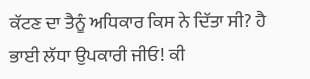ਕੱਟਣ ਦਾ ਤੈਨੂੰ ਅਧਿਕਾਰ ਕਿਸ ਨੇ ਦਿੱਤਾ ਸੀ? ਹੈ ਭਾਈ ਲੱਧਾ ਉਪਕਾਰੀ ਜੀਓ! ਕੀ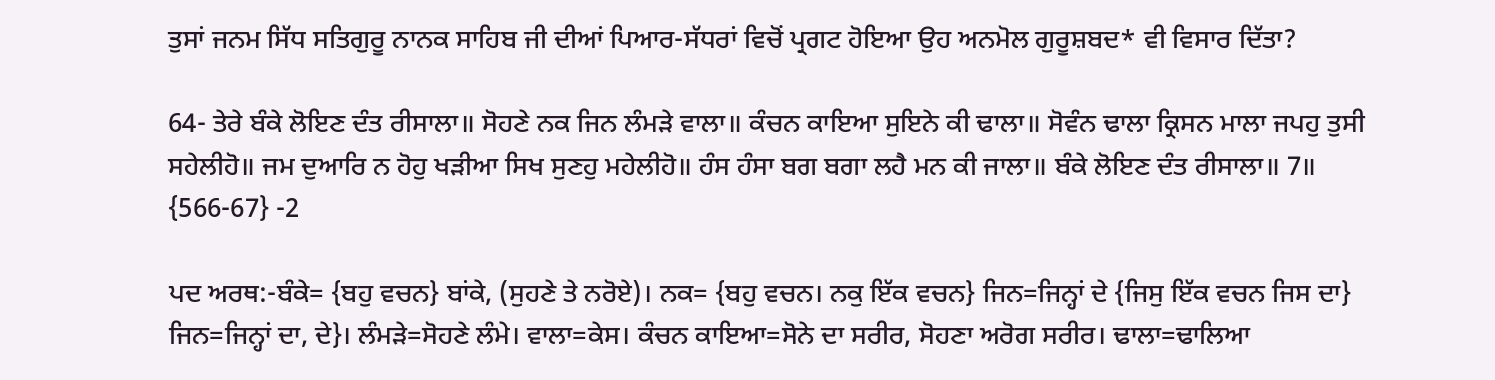ਤੁਸਾਂ ਜਨਮ ਸਿੱਧ ਸਤਿਗੁਰੂ ਨਾਨਕ ਸਾਹਿਬ ਜੀ ਦੀਆਂ ਪਿਆਰ-ਸੱਧਰਾਂ ਵਿਚੋਂ ਪ੍ਰਗਟ ਹੋਇਆ ਉਹ ਅਨਮੋਲ ਗੁਰੂਸ਼ਬਦ* ਵੀ ਵਿਸਾਰ ਦਿੱਤਾ?

64- ਤੇਰੇ ਬੰਕੇ ਲੋਇਣ ਦੰਤ ਰੀਸਾਲਾ॥ ਸੋਹਣੇ ਨਕ ਜਿਨ ਲੰਮੜੇ ਵਾਲਾ॥ ਕੰਚਨ ਕਾਇਆ ਸੁਇਨੇ ਕੀ ਢਾਲਾ॥ ਸੋਵੰਨ ਢਾਲਾ ਕ੍ਰਿਸਨ ਮਾਲਾ ਜਪਹੁ ਤੁਸੀ ਸਹੇਲੀਹੋ॥ ਜਮ ਦੁਆਰਿ ਨ ਹੋਹੁ ਖੜੀਆ ਸਿਖ ਸੁਣਹੁ ਮਹੇਲੀਹੋ॥ ਹੰਸ ਹੰਸਾ ਬਗ ਬਗਾ ਲਹੈ ਮਨ ਕੀ ਜਾਲਾ॥ ਬੰਕੇ ਲੋਇਣ ਦੰਤ ਰੀਸਾਲਾ॥ 7॥ {566-67} -2

ਪਦ ਅਰਥ:-ਬੰਕੇ= {ਬਹੁ ਵਚਨ} ਬਾਂਕੇ, (ਸੁਹਣੇ ਤੇ ਨਰੋਏ)। ਨਕ= {ਬਹੁ ਵਚਨ। ਨਕੁ ਇੱਕ ਵਚਨ} ਜਿਨ=ਜਿਨ੍ਹਾਂ ਦੇ {ਜਿਸੁ ਇੱਕ ਵਚਨ ਜਿਸ ਦਾ} ਜਿਨ=ਜਿਨ੍ਹਾਂ ਦਾ, ਦੇ}। ਲੰਮੜੇ=ਸੋਹਣੇ ਲੰਮੇ। ਵਾਲਾ=ਕੇਸ। ਕੰਚਨ ਕਾਇਆ=ਸੋਨੇ ਦਾ ਸਰੀਰ, ਸੋਹਣਾ ਅਰੋਗ ਸਰੀਰ। ਢਾਲਾ=ਢਾਲਿਆ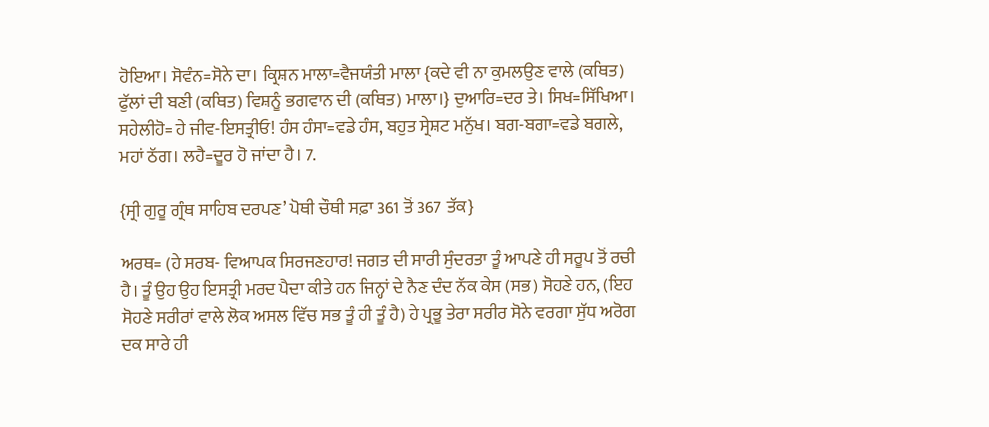ਹੋਇਆ। ਸੋਵੰਨ=ਸੋਨੇ ਦਾ। ਕ੍ਰਿਸ਼ਨ ਮਾਲਾ=ਵੈਜਯੰਤੀ ਮਾਲਾ {ਕਦੇ ਵੀ ਨਾ ਕੁਮਲਉਣ ਵਾਲੇ (ਕਥਿਤ) ਫੁੱਲਾਂ ਦੀ ਬਣੀ (ਕਥਿਤ) ਵਿਸ਼ਨੂੰ ਭਗਵਾਨ ਦੀ (ਕਥਿਤ) ਮਾਲਾ।} ਦੁਆਰਿ=ਦਰ ਤੇ। ਸਿਖ=ਸਿੱਖਿਆ। ਸਹੇਲੀਹੋ= ਹੇ ਜੀਵ-ਇਸਤ੍ਰੀਓ! ਹੰਸ ਹੰਸਾ=ਵਡੇ ਹੰਸ, ਬਹੁਤ ਸ੍ਰੇਸ਼ਟ ਮਨੁੱਖ। ਬਗ-ਬਗਾ=ਵਡੇ ਬਗਲੇ, ਮਹਾਂ ਠੱਗ। ਲਹੈ=ਦੂਰ ਹੋ ਜਾਂਦਾ ਹੈ। 7.

{ਸ੍ਰੀ ਗੁਰੂ ਗ੍ਰੰਥ ਸਾਹਿਬ ਦਰਪਣ’ ਪੋਥੀ ਚੌਥੀ ਸਫ਼ਾ 361 ਤੋਂ 367 ਤੱਕ}

ਅਰਥ= (ਹੇ ਸਰਬ- ਵਿਆਪਕ ਸਿਰਜਣਹਾਰ! ਜਗਤ ਦੀ ਸਾਰੀ ਸੁੰਦਰਤਾ ਤੂੰ ਆਪਣੇ ਹੀ ਸਰੂਪ ਤੋਂ ਰਚੀ ਹੈ। ਤੂੰ ਉਹ ਉਹ ਇਸਤ੍ਰੀ ਮਰਦ ਪੈਦਾ ਕੀਤੇ ਹਨ ਜਿਨ੍ਹਾਂ ਦੇ ਨੈਣ ਦੰਦ ਨੱਕ ਕੇਸ (ਸਭ) ਸੋਹਣੇ ਹਨ, (ਇਹ ਸੋਹਣੇ ਸਰੀਰਾਂ ਵਾਲੇ ਲੋਕ ਅਸਲ ਵਿੱਚ ਸਭ ਤੂੰ ਹੀ ਤੂੰ ਹੈ) ਹੇ ਪ੍ਰਭੂ ਤੇਰਾ ਸਰੀਰ ਸੋਨੇ ਵਰਗਾ ਸੁੱਧ ਅਰੋਗ ਦਕ ਸਾਰੇ ਹੀ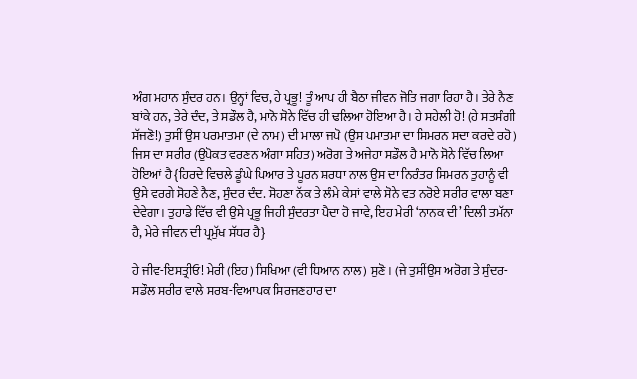ਅੰਗ ਮਹਾਨ ਸੁੰਦਰ ਹਨ। ਉਨ੍ਹਾਂ ਵਿਚ, ਹੇ ਪ੍ਰਭੂ! ਤੂੰ ਆਪ ਹੀ ਬੈਠਾ ਜੀਵਨ ਜੋਤਿ ਜਗਾ ਰਿਹਾ ਹੈ। ਤੇਰੇ ਨੈਣ ਬਾਂਕੇ ਹਨ, ਤੇਰੇ ਦੰਦ, ਤੇ ਸਡੌਲ ਹੈ, ਮਾਨੋ ਸੋਨੇ ਵਿੱਚ ਹੀ ਢਲਿਆ ਹੋਇਆ ਹੈ। ਹੇ ਸਹੇਲੀ ਹੋ! (ਹੇ ਸਤਸੰਗੀ ਸੱਜਣੋ!) ਤੁਸੀਂ ਉਸ ਪਰਮਾਤਮਾ (ਦੇ ਨਾਮ) ਦੀ ਮਾਲਾ ਜਪੋ (ਉਸ ਪਮਾਤਮਾ ਦਾ ਸਿਮਰਨ ਸਦਾ ਕਰਦੇ ਰਹੋ) ਜਿਸ ਦਾ ਸਰੀਰ (ਉਪੋਕਤ ਵਰਣਨ ਅੰਗਾ ਸਹਿਤ) ਅਰੋਗ ਤੇ ਅਜੇਹਾ ਸਡੌਲ ਹੈ ਮਾਨੋ ਸੋਨੇ ਵਿੱਚ ਲਿਆ ਹੋਇਆਂ ਹੈ {ਹਿਰਦੇ ਵਿਚਲੇ ਡੂੰਘੇ ਪਿਆਰ ਤੇ ਪੂਰਨ ਸ਼ਰਧਾ ਨਾਲ ਉਸ ਦਾ ਨਿਰੰਤਰ ਸਿਮਰਨ ਤੁਹਾਨੂੰ ਵੀ ਉਸੇ ਵਰਗੇ ਸੋਹਣੇ ਨੈਣ, ਸੁੰਦਰ ਦੰਦ. ਸੋਹਣਾ ਨੱਕ ਤੇ ਲੰਮੇ ਕੇਸਾਂ ਵਾਲੇ ਸੋਨੇ ਵਤ ਨਰੋਏ ਸਰੀਰ ਵਾਲਾ ਬਣਾ ਦੇਵੇਗਾ। ਤੁਹਾਡੇ ਵਿੱਚ ਵੀ ਉਸੇ ਪ੍ਰਭੂ ਜਿਹੀ ਸੁੰਦਰਤਾ ਪੈਦਾ ਹੋ ਜਾਵੇ, ਇਹ ਮੇਰੀ ‘ਨਾਨਕ ਦੀ’ ਦਿਲੀ ਤਮੱਨਾ ਹੈ, ਮੇਰੇ ਜੀਵਨ ਦੀ ਪ੍ਰਮੁੱਖ ਸੱਧਰ ਹੈ}

ਹੇ ਜੀਵ-ਇਸਤ੍ਰੀਓ! ਮੇਰੀ (ਇਹ) ਸਿਖਿਆ (ਵੀ ਧਿਆਨ ਨਾਲ) ਸੁਣੋ। (ਜੇ ਤੁਸੀਂਉਸ ਅਰੋਗ ਤੇ ਸੁੰਦਰ-ਸਡੌਲ ਸਰੀਰ ਵਾਲੇ ਸਰਬ-ਵਿਆਪਕ ਸਿਰਜਣਹਾਰ ਦਾ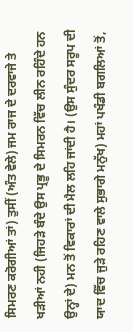ਸਿਮਰਣ ਕਰੋਗੀਆਂ ਤਾਂ) ਤੁਸੀਂ (ਅੰਤ ਵੇਲੇ) ਜਮ ਰਾਜ ਦੇ ਦਰਵਾਜੇ ਤੇ ਖੜੀਆਂ ਨਹੀ (ਜਿਹੜੇ ਬੰਦੇ ਉਸ ਪ੍ਰਭੂ ਦੇ ਸਿਮਰਨ ਵਿੱਚ ਲੀਨ ਰਹਿੰਦੇ ਹਨ ਉਨ੍ਹਾਂ ਦੇ) ਮਨ ਤੋਂ ਵਿਕਾਰਾਂ ਦੀ ਮੈਲ ਲਹਿ ਜਾਂਦੀ ਹੈ। (ਉਸ ਸੁੰਦਰ ਸਰੂਪ ਦੀ ਯਾਦ ਵਿੱਚ ਜੁੜੇ ਰਹਿਣ ਵਾਲੇ ਸੁਭਾਗੇ ਮਨੁੱਖ) ਮਹਾਂ ਪਖੰਡੀ ਬਗਲਿਆਂ ਤੋਂ,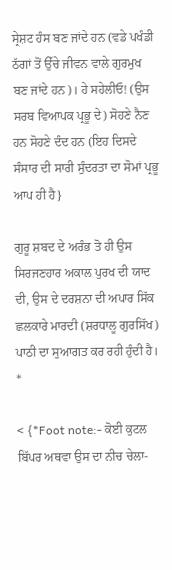ਸ੍ਰੇਸ਼ਟ ਹੰਸ ਬਣ ਜਾਂਦੇ ਹਨ (ਵਡੇ ਪਖੰਡੀ ਠੱਗਾਂ ਤੋਂ ਉੱਚੇ ਜੀਵਨ ਵਾਲੇ ਗੁਰਮੁਖ ਬਣ ਜਾਂਦੇ ਹਨ)। ਹੇ ਸਹੇਲੀਓ! (ਉਸ ਸਰਬ ਵਿਆਪਕ ਪ੍ਰਭੂ ਦੇ) ਸੋਹਣੇ ਨੈਣ ਹਨ ਸੋਹਣੇ ਦੰਦ ਹਨ (ਇਹ ਦਿਸਦੇ ਸੰਸਾਰ ਦੀ ਸਾਰੀ ਸੁੰਦਰਤਾ ਦਾ ਸੋਮਾਂ ਪ੍ਰਭੂ ਆਪ ਹੀ ਹੈ}

ਗੁਰੂ ਸ਼ਬਦ ਦੇ ਅਰੰਭ ਤੋ ਹੀ ਉਸ ਸਿਰਜਣਹਾਰ ਅਕਾਲ ਪੁਰਖ ਦੀ ਯਾਦ ਦੀ, ਉਸ ਦੇ ਦਰਸ਼ਨਾ ਦੀ ਅਪਾਰ ਸਿੱਕ ਛਲਕਾਰੇ ਮਾਰਦੀ (ਸ਼ਰਧਾਲੂ ਗੁਰਸਿੱਖ) ਪਾਠੀ ਦਾ ਸੁਆਗਤ ਕਰ ਰਹੀ ਹੁੰਦੀ ਹੈ। *

< {*Foot note:- ਕੋਈ ਕੁਟਲ ਬਿੱਪਰ ਅਥਵਾ ਉਸ ਦਾ ਨੀਚ ਚੇਲਾ-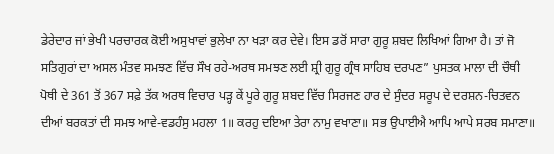ਡੇਰੇਦਾਰ ਜਾਂ ਭੇਖੀ ਪਰਚਾਰਕ ਕੋਈ ਅਸੁਖਾਵਾਂ ਭੁਲੇਖਾ ਨਾ ਖੜਾ ਕਰ ਦੇਵੇ। ਇਸ ਡਰੋਂ ਸਾਰਾ ਗੁਰੂ ਸ਼ਬਦ ਲਿਖਿਆਂ ਗਿਆ ਹੈ। ਤਾਂ ਜੋ ਸਤਿਗੁਰਾਂ ਦਾ ਅਸਲ ਮੰਤਵ ਸਮਝਣ ਵਿੱਚ ਸੌਖ ਰਹੇ-ਅਰਥ ਸਮਝਣ ਲਈ ਸ਼੍ਰੀ ਗੁਰੂ ਗ੍ਰੰਥ ਸਾਹਿਬ ਦਰਪਣ” ਪੁਸਤਕ ਮਾਲਾ ਦੀ ਚੌਥੀ ਪੋਥੀ ਦੇ 361 ਤੋਂ 367 ਸਫ਼ੇ ਤੱਕ ਅਰਥ ਵਿਚਾਰ ਪੜ੍ਹ ਕੇਂ ਪੂਰੇ ਗੁਰੂ ਸ਼ਬਦ ਵਿੱਚ ਸਿਰਜਣ ਹਾਰ ਦੇ ਸੁੰਦਰ ਸਰੂਪ ਦੇ ਦਰਸ਼ਨ-ਚਿਤਵਨ ਦੀਆਂ ਬਰਕਤਾਂ ਦੀ ਸਮਝ ਆਵੇ-ਵਡਹੰਸੁ ਮਹਲਾ 1॥ ਕਰਹੁ ਦਇਆ ਤੇਰਾ ਨਾਮੁ ਵਖਾਣਾ॥ ਸਭ ਉਪਾਈਐ ਆਪਿ ਆਪੇ ਸਰਬ ਸਮਾਣਾ॥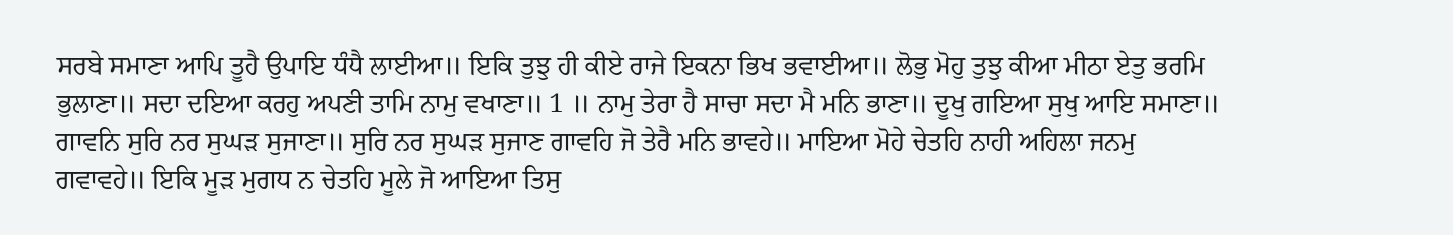ਸਰਬੇ ਸਮਾਣਾ ਆਪਿ ਤੂਹੈ ਉਪਾਇ ਧੰਧੈ ਲਾਈਆ॥ ਇਕਿ ਤੁਝੁ ਹੀ ਕੀਏ ਰਾਜੇ ਇਕਨਾ ਭਿਖ ਭਵਾਈਆ॥ ਲੋਭੁ ਮੋਹੁ ਤੁਝੁ ਕੀਆ ਮੀਠਾ ਏਤੁ ਭਰਮਿ ਭੁਲਾਣਾ॥ ਸਦਾ ਦਇਆ ਕਰਹੁ ਅਪਣੀ ਤਾਮਿ ਨਾਮੁ ਵਖਾਣਾ॥ 1 ॥ ਨਾਮੁ ਤੇਰਾ ਹੈ ਸਾਚਾ ਸਦਾ ਮੈ ਮਨਿ ਭਾਣਾ॥ ਦੂਖੁ ਗਇਆ ਸੁਖੁ ਆਇ ਸਮਾਣਾ॥ ਗਾਵਨਿ ਸੁਰਿ ਨਰ ਸੁਘੜ ਸੁਜਾਣਾ॥ ਸੁਰਿ ਨਰ ਸੁਘੜ ਸੁਜਾਣ ਗਾਵਹਿ ਜੋ ਤੇਰੈ ਮਨਿ ਭਾਵਹੇ॥ ਮਾਇਆ ਮੋਹੇ ਚੇਤਹਿ ਨਾਹੀ ਅਹਿਲਾ ਜਨਮੁ ਗਵਾਵਹੇ॥ ਇਕਿ ਮੂੜ ਮੁਗਧ ਨ ਚੇਤਹਿ ਮੂਲੇ ਜੋ ਆਇਆ ਤਿਸੁ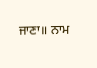ਜਾਣਾ॥ ਨਾਮ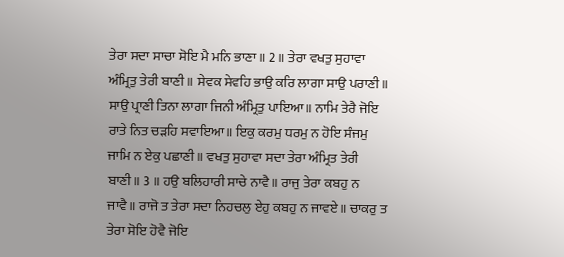ਤੇਰਾ ਸਦਾ ਸਾਚਾ ਸੋਇ ਮੈ ਮਨਿ ਭਾਣਾ॥ 2 ॥ ਤੇਰਾ ਵਖਤੁ ਸੁਹਾਵਾ ਅੰਮ੍ਰਿਤੁ ਤੇਰੀ ਬਾਣੀ॥ ਸੇਵਕ ਸੇਵਹਿ ਭਾਉ ਕਰਿ ਲਾਗਾ ਸਾਉ ਪਰਾਣੀ॥ ਸਾਉ ਪ੍ਰਾਣੀ ਤਿਨਾ ਲਾਗਾ ਜਿਨੀ ਅੰਮ੍ਰਿਤੁ ਪਾਇਆ॥ ਨਾਮਿ ਤੇਰੈ ਜੋਇ ਰਾਤੇ ਨਿਤ ਚੜਹਿ ਸਵਾਇਆ॥ ਇਕੁ ਕਰਮੁ ਧਰਮੁ ਨ ਹੋਇ ਸੰਜਮੁ ਜਾਮਿ ਨ ਏਕੁ ਪਛਾਣੀ॥ ਵਖਤੁ ਸੁਹਾਵਾ ਸਦਾ ਤੇਰਾ ਅੰਮ੍ਰਿਤ ਤੇਰੀ ਬਾਣੀ॥ 3 ॥ ਹਉ ਬਲਿਹਾਰੀ ਸਾਚੇ ਨਾਵੈ॥ ਰਾਜੁ ਤੇਰਾ ਕਬਹੁ ਨ ਜਾਵੈ॥ ਰਾਜੋ ਤ ਤੇਰਾ ਸਦਾ ਨਿਹਚਲੁ ਏਹੁ ਕਬਹੁ ਨ ਜਾਵਏ॥ ਚਾਕਰੁ ਤ ਤੇਰਾ ਸੋਇ ਹੋਵੈ ਜੋਇ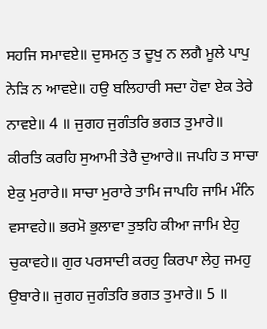ਸਹਜਿ ਸਮਾਵਏ॥ ਦੁਸਮਨੁ ਤ ਦੂਖੁ ਨ ਲਗੈ ਮੂਲੇ ਪਾਪੁ ਨੇੜਿ ਨ ਆਵਏ॥ ਹਉ ਬਲਿਹਾਰੀ ਸਦਾ ਹੋਵਾ ਏਕ ਤੇਰੇ ਨਾਵਏ॥ 4 ॥ ਜੁਗਹ ਜੁਗੰਤਰਿ ਭਗਤ ਤੁਮਾਰੇ॥ ਕੀਰਤਿ ਕਰਹਿ ਸੁਆਮੀ ਤੇਰੈ ਦੁਆਰੇ॥ ਜਪਹਿ ਤ ਸਾਚਾ ਏਕੁ ਮੁਰਾਰੇ॥ ਸਾਚਾ ਮੁਰਾਰੇ ਤਾਮਿ ਜਾਪਹਿ ਜਾਮਿ ਮੰਨਿ ਵਸਾਵਹੇ॥ ਭਰਮੋ ਭੁਲਾਵਾ ਤੁਝਹਿ ਕੀਆ ਜਾਮਿ ਏਹੁ ਚੁਕਾਵਹੇ॥ ਗੁਰ ਪਰਸਾਦੀ ਕਰਹੁ ਕਿਰਪਾ ਲੇਹੁ ਜਮਹੁ ਉਬਾਰੇ॥ ਜੁਗਹ ਜੁਗੰਤਰਿ ਭਗਤ ਤੁਮਾਰੇ॥ 5 ॥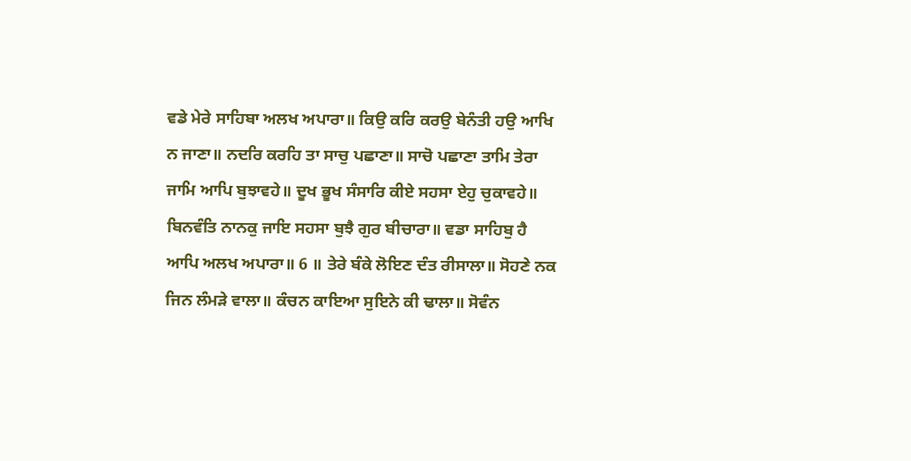ਵਡੇ ਮੇਰੇ ਸਾਹਿਬਾ ਅਲਖ ਅਪਾਰਾ॥ ਕਿਉ ਕਰਿ ਕਰਉ ਬੇਨੰਤੀ ਹਉ ਆਖਿ ਨ ਜਾਣਾ॥ ਨਦਰਿ ਕਰਹਿ ਤਾ ਸਾਚੁ ਪਛਾਣਾ॥ ਸਾਚੋ ਪਛਾਣਾ ਤਾਮਿ ਤੇਰਾ ਜਾਮਿ ਆਪਿ ਬੁਝਾਵਹੇ॥ ਦੂਖ ਭੂਖ ਸੰਸਾਰਿ ਕੀਏ ਸਹਸਾ ਏਹੁ ਚੁਕਾਵਹੇ॥ ਬਿਨਵੰਤਿ ਨਾਨਕੁ ਜਾਇ ਸਹਸਾ ਬੁਝੈ ਗੁਰ ਬੀਚਾਰਾ॥ ਵਡਾ ਸਾਹਿਬੁ ਹੈ ਆਪਿ ਅਲਖ ਅਪਾਰਾ॥ 6 ॥ ਤੇਰੇ ਬੰਕੇ ਲੋਇਣ ਦੰਤ ਰੀਸਾਲਾ॥ ਸੋਹਣੇ ਨਕ ਜਿਨ ਲੰਮੜੇ ਵਾਲਾ॥ ਕੰਚਨ ਕਾਇਆ ਸੁਇਨੇ ਕੀ ਢਾਲਾ॥ ਸੋਵੰਨ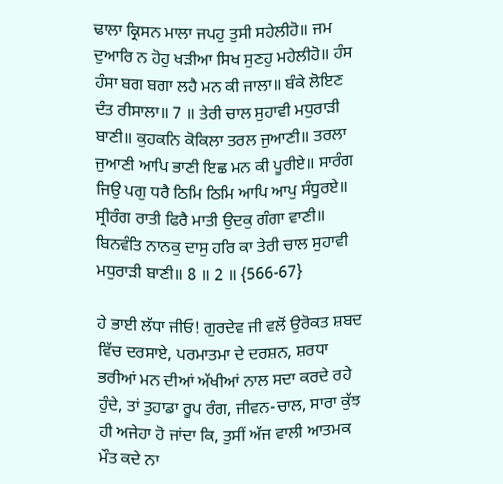ਢਾਲਾ ਕ੍ਰਿਸਨ ਮਾਲਾ ਜਪਹੁ ਤੁਸੀ ਸਹੇਲੀਹੋ॥ ਜਮ ਦੁਆਰਿ ਨ ਹੋਹੁ ਖੜੀਆ ਸਿਖ ਸੁਣਹੁ ਮਹੇਲੀਹੋ॥ ਹੰਸ ਹੰਸਾ ਬਗ ਬਗਾ ਲਹੈ ਮਨ ਕੀ ਜਾਲਾ॥ ਬੰਕੇ ਲੋਇਣ ਦੰਤ ਰੀਸਾਲਾ॥ 7 ॥ ਤੇਰੀ ਚਾਲ ਸੁਹਾਵੀ ਮਧੁਰਾੜੀ ਬਾਣੀ॥ ਕੁਹਕਨਿ ਕੋਕਿਲਾ ਤਰਲ ਜੁਆਣੀ॥ ਤਰਲਾ ਜੁਆਣੀ ਆਪਿ ਭਾਣੀ ਇਛ ਮਨ ਕੀ ਪੂਰੀਏ॥ ਸਾਰੰਗ ਜਿਉ ਪਗੁ ਧਰੈ ਠਿਮਿ ਠਿਮਿ ਆਪਿ ਆਪੁ ਸੰਧੂਰਏ॥ ਸ੍ਰੀਰੰਗ ਰਾਤੀ ਫਿਰੈ ਮਾਤੀ ਉਦਕੁ ਗੰਗਾ ਵਾਣੀ॥ ਬਿਨਵੰਤਿ ਨਾਨਕੁ ਦਾਸੁ ਹਰਿ ਕਾ ਤੇਰੀ ਚਾਲ ਸੁਹਾਵੀ ਮਧੁਰਾੜੀ ਬਾਣੀ॥ 8 ॥ 2 ॥ {566-67}

ਹੇ ਭਾਈ ਲੱਧਾ ਜੀਓ! ਗੁਰਦੇਵ ਜੀ ਵਲੋਂ ਉਰੋਕਤ ਸ਼ਬਦ ਵਿੱਚ ਦਰਸਾਏ, ਪਰਮਾਤਮਾ ਦੇ ਦਰਸ਼ਨ, ਸ਼ਰਧਾ ਭਰੀਆਂ ਮਨ ਦੀਆਂ ਅੱਖੀਆਂ ਨਾਲ ਸਦਾ ਕਰਦੇ ਰਹੇ ਹੁੰਦੇ, ਤਾਂ ਤੁਹਾਡਾ ਰੂਪ ਰੰਗ, ਜੀਵਨ-ਚਾਲ, ਸਾਰਾ ਕੁੱਝ ਹੀ ਅਜੇਹਾ ਹੋ ਜਾਂਦਾ ਕਿ, ਤੁਸੀਂ ਅੱਜ ਵਾਲੀ ਆਤਮਕ ਮੌਤ ਕਦੇ ਨਾ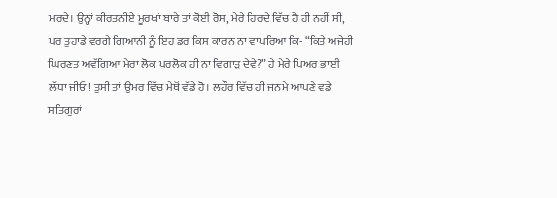ਮਰਦੇ। ਉਨ੍ਹਾਂ ਕੀਰਤਨੀਏ ਮੂਰਖਾਂ ਬਾਰੇ ਤਾਂ ਕੋਈ ਰੋਸ, ਮੇਰੇ ਹਿਰਦੇ ਵਿੱਚ ਹੈ ਹੀ ਨਹੀਂ ਸੀ, ਪਰ ਤੁਹਾਡੇ ਵਰਗੇ ਗਿਆਨੀ ਨੂੰ ਇਹ ਡਰ ਕਿਸ ਕਾਰਨ ਨਾ ਵਾਪਰਿਆ ਕਿ- “ਕਿਤੇ ਅਜੇਹੀ ਘਿਰਣਤ ਅਵੱਗਿਆ ਮੇਰਾ ਲੋਕ ਪਰਲੋਕ ਹੀ ਨਾ ਵਿਗਾੜ ਦੇਵੇ?” ਹੇ ਮੇਰੇ ਪਿਅਰ ਭਾਈ ਲੱਧਾ ਜੀਓ! ਤੁਸੀ ਤਾਂ ਉਮਰ ਵਿੱਚ ਮੇਥੋਂ ਵੱਡੇ ਹੋ। ਲਹੌਰ ਵਿੱਚ ਹੀ ਜਨਮੇ ਆਪਣੇ ਵਡੇ ਸਤਿਗੁਰਾਂ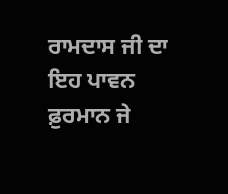ਰਾਮਦਾਸ ਜੀ ਦਾ ਇਹ ਪਾਵਨ ਫ਼ੁਰਮਾਨ ਜੇ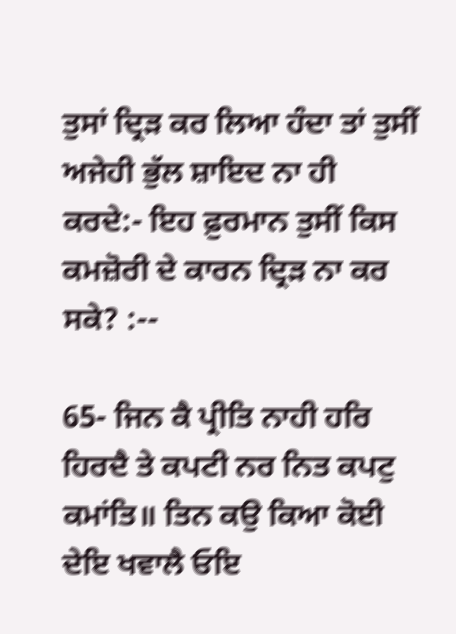ਤੁਸਾਂ ਦ੍ਰਿੜ ਕਰ ਲਿਆ ਹੰਦਾ ਤਾਂ ਤੁਸੀਂ ਅਜੇਹੀ ਭੁੱਲ ਸ਼ਾਇਦ ਨਾ ਹੀ ਕਰਦੇ:- ਇਹ ਫ਼ੁਰਮਾਨ ਤੁਸੀਂ ਕਿਸ ਕਮਜ਼ੋਰੀ ਦੇ ਕਾਰਨ ਦ੍ਰਿੜ ਨਾ ਕਰ ਸਕੇ? :--

65- ਜਿਨ ਕੈ ਪ੍ਰੀਤਿ ਨਾਹੀ ਹਰਿ ਹਿਰਦੈ ਤੇ ਕਪਟੀ ਨਰ ਨਿਤ ਕਪਟੁ ਕਮਾਂਤਿ॥ ਤਿਨ ਕਉ ਕਿਆ ਕੋਈ ਦੇਇ ਖਵਾਲੈ ਓਇ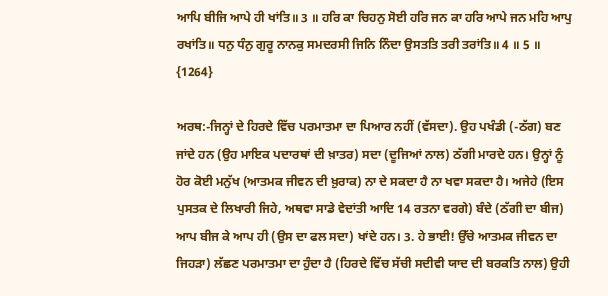ਆਪਿ ਬੀਜਿ ਆਪੇ ਹੀ ਖਾਂਤਿ॥ 3 ॥ ਹਰਿ ਕਾ ਚਿਹਨੁ ਸੋਈ ਹਰਿ ਜਨ ਕਾ ਹਰਿ ਆਪੇ ਜਨ ਮਹਿ ਆਪੁ ਰਖਾਂਤਿ॥ ਧਨੁ ਧੰਨੁ ਗੁਰੂ ਨਾਨਕੁ ਸਮਦਰਸੀ ਜਿਨਿ ਨਿੰਦਾ ਉਸਤਤਿ ਤਰੀ ਤਰਾਂਤਿ॥ 4 ॥ 5 ॥ {1264}

ਅਰਥ:-ਜਿਨ੍ਹਾਂ ਦੇ ਹਿਰਦੇ ਵਿੱਚ ਪਰਮਾਤਮਾ ਦਾ ਪਿਆਰ ਨਹੀਂ (ਵੱਸਦਾ). ਉਹ ਪਖੰਡੀ (-ਠੱਗ) ਬਣ ਜਾਂਦੇ ਹਨ (ਉਹ ਮਾਇਕ ਪਦਾਰਥਾਂ ਦੀ ਖ਼ਾਤਰ) ਸਦਾ (ਦੂਜਿਆਂ ਨਾਲ) ਠੱਗੀ ਮਾਰਦੇ ਹਨ। ਉਨ੍ਹਾਂ ਨੂੰ ਹੋਰ ਕੋਈ ਮਨੁੱਖ (ਆਤਮਕ ਜੀਵਨ ਦੀ ਖ਼ੁਰਾਕ) ਨਾ ਦੇ ਸਕਦਾ ਹੈ ਨਾ ਖਵਾ ਸਕਦਾ ਹੈ। ਅਜੇਹੇ (ਇਸ ਪੁਸਤਕ ਦੇ ਲਿਖਾਰੀ ਜਿਹੇ, ਅਥਵਾ ਸਾਡੇ ਵੇਦਾਂਤੀ ਆਦਿ 14 ਰਤਨਾ ਵਰਗੇ) ਬੰਦੇ (ਠੱਗੀ ਦਾ ਬੀਜ) ਆਪ ਬੀਜ ਕੇ ਆਪ ਹੀ (ਉਸ ਦਾ ਫਲ ਸਦਾ) ਖਾਂਦੇ ਹਨ। 3. ਹੇ ਭਾਈ! ਉੱਚੇ ਆਤਮਕ ਜੀਵਨ ਦਾ ਜਿਹੜਾ) ਲੱਛਣ ਪਰਮਾਤਮਾ ਦਾ ਹੁੰਦਾ ਹੈ (ਹਿਰਦੇ ਵਿੱਚ ਸੱਚੀ ਸਦੀਵੀ ਯਾਦ ਦੀ ਬਰਕਤਿ ਨਾਲ) ਉਹੀ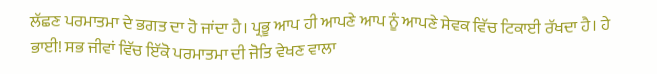ਲੱਛਣ ਪਰਮਾਤਮਾ ਦੇ ਭਗਤ ਦਾ ਹੋ ਜਾਂਦਾ ਹੈ। ਪ੍ਰਭੂ ਆਪ ਹੀ ਆਪਣੇ ਆਪ ਨੂੰ ਆਪਣੇ ਸੇਵਕ ਵਿੱਚ ਟਿਕਾਈ ਰੱਖਦਾ ਹੈ। ਹੇ ਭਾਈ! ਸਭ ਜੀਵਾਂ ਵਿੱਚ ਇੱਕੋ ਪਰਮਾਤਮਾ ਦੀ ਜੋਤਿ ਵੇਖਣ ਵਾਲਾ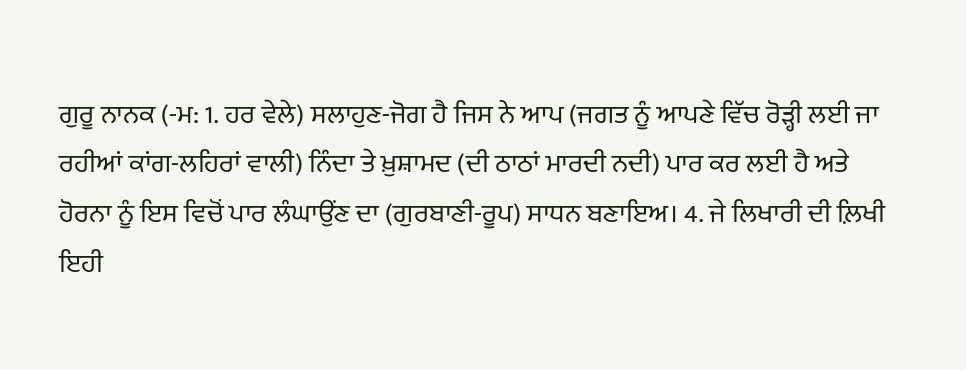ਗੁਰੂ ਨਾਨਕ (-ਮ: 1. ਹਰ ਵੇਲੇ) ਸਲਾਹੁਣ-ਜੋਗ ਹੈ ਜਿਸ ਨੇ ਆਪ (ਜਗਤ ਨੂੰ ਆਪਣੇ ਵਿੱਚ ਰੋੜ੍ਹੀ ਲਈ ਜਾ ਰਹੀਆਂ ਕਾਂਗ-ਲਹਿਰਾਂ ਵਾਲੀ) ਨਿੰਦਾ ਤੇ ਖ਼ੁਸ਼ਾਮਦ (ਦੀ ਠਾਠਾਂ ਮਾਰਦੀ ਨਦੀ) ਪਾਰ ਕਰ ਲਈ ਹੈ ਅਤੇ ਹੋਰਨਾ ਨੂੰ ਇਸ ਵਿਚੋਂ ਪਾਰ ਲੰਘਾਉਂਣ ਦਾ (ਗੁਰਬਾਣੀ-ਰੂਪ) ਸਾਧਨ ਬਣਾਇਅ। 4. ਜੇ ਲਿਖਾਰੀ ਦੀ ਲ਼ਿਖੀ ਇਹੀ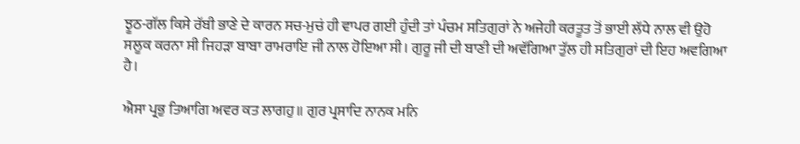ਝੂਠ-ਗੱਲ ਕਿਸੇ ਰੱਬੀ ਭਾਣੇ ਦੇ ਕਾਰਨ ਸਚ-ਮੁਚਂ ਹੀ ਵਾਪਰ ਗਈ ਹੁੰਦੀ ਤਾਂ ਪੰਚਮ ਸਤਿਗੁਰਾਂ ਨੇ ਅਜੇਹੀ ਕਰਤੂਤ ਤੋਂ ਭਾਈ ਲੱਧੇ ਨਾਲ ਵੀ ਉਹੋ ਸਲੂਕ ਕਰਨਾ ਸੀ ਜਿਹੜਾ ਬਾਬਾ ਰਾਮਰਾਇ ਜੀ ਨਾਲ ਹੋਇਆ ਸੀ। ਗੁਰੂ ਜੀ ਦੀ ਬਾਣੀ ਦੀ ਅਵੱਗਿਆ ਤੁੱਲ ਹੀ ਸਤਿਗੁਰਾਂ ਦੀ ਇਹ ਅਵਗਿਆ ਹੈ।

ਐਸਾ ਪ੍ਰਭੁ ਤਿਆਗਿ ਅਵਰ ਕਤ ਲਾਗਹੁ॥ ਗੁਰ ਪ੍ਰਸਾਦਿ ਨਾਨਕ ਮਨਿ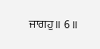ਜਾਗਹੁ॥ 6 ॥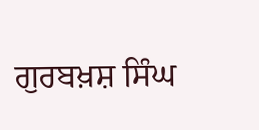ਗੁਰਬਖ਼ਸ਼ ਸਿੰਘ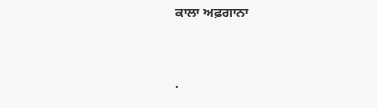ਕਾਲਾ ਅਫ਼ਗਾਨਾ




.